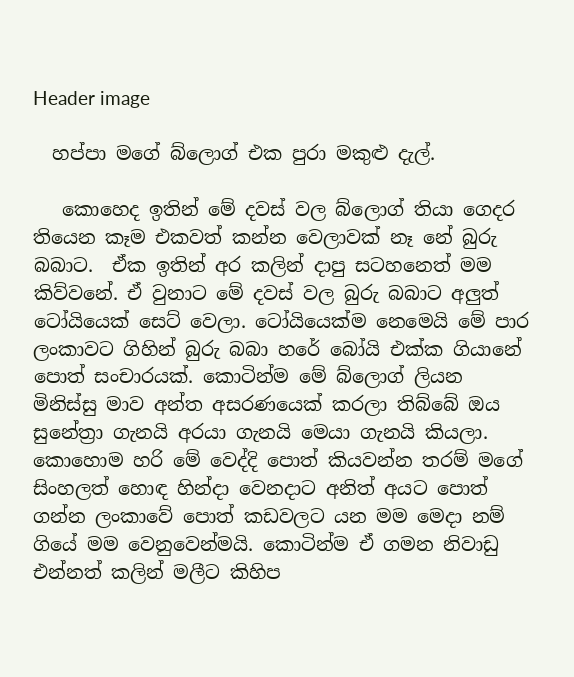Header image

  හප්පා මගේ බ්ලොග් එක පුරා මකුළු දැල්.

   කොහෙද ඉතින් මේ දවස් වල බ්ලොග් තියා ගෙදර තියෙන කෑම එකවත් කන්න වෙලාවක් නෑ නේ බුරු බබාට.  ඒක ඉතින් අර කලින් දාපු සටහනෙත් මම කිව්වනේ. ඒ වුනාට මේ දවස් වල බුරු බබාට අලුත් ටෝයියෙක් සෙට් වෙලා. ටෝයියෙක්ම නෙමෙයි මේ පාර ලංකාවට ගිහින් බුරු බබා හරේ බෝයි එක්ක ගියානේ පොත් සංචාරයක්. කොටින්ම මේ බ්ලොග් ලියන මිනිස්සු මාව අන්ත අසරණයෙක් කරලා තිබ්බේ ඔය සුනේත්‍රා ගැනයි අරයා ගැනයි මෙයා ගැනයි කියලා. කොහොම හරි මේ වෙද්දි පොත් කියවන්න තරම් මගේ සිංහලත් හොඳ හින්දා වෙනදාට අනිත් අයට පොත් ගන්න ලංකාවේ පොත් කඩවලට යන මම මෙදා නම් ගියේ මම වෙනුවෙන්මයි. කොටින්ම ඒ ගමන නිවාඩු එන්නත් කලින් මලීට කිහිප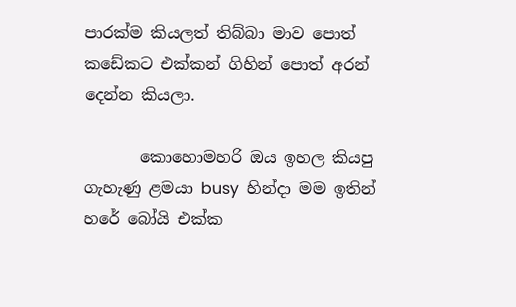පාරක්ම කියලත් තිබ්බා මාව පොත් කඩේකට එක්කන් ගිහින් පොත් අරන් දෙන්න කියලා.

       කොහොමහරි ඔය ඉහල කියපු ගැහැණු ළමයා busy  හින්දා මම ඉතින් හරේ බෝයි එක්ක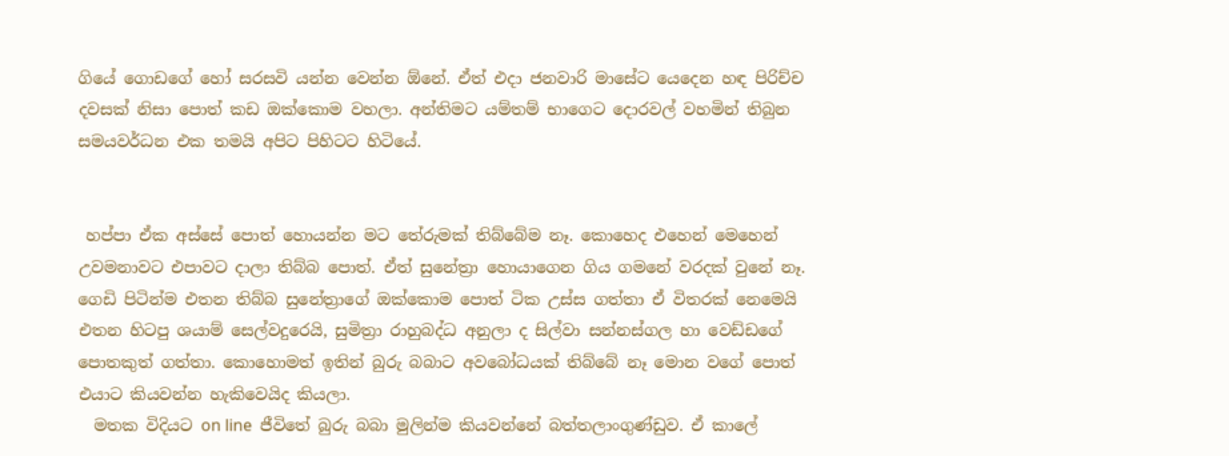ගියේ ගොඩගේ හෝ සරසවි යන්න වෙන්න ඕනේ. ඒත් එදා ජනවාරි මාසේට යෙදෙන හඳ පිරිච්ච දවසක් නිසා පොත් කඩ ඔක්කොම වහලා. අන්තිමට යම්තම් භාගෙට දොරවල් වහමින් තිබුන සමයවර්ධන එක තමයි අපිට පිහිටට හිටියේ.


 හප්පා ඒක අස්සේ පොත් හොයන්න මට තේරුමක් තිබ්බේම නෑ. කොහෙද එහෙන් මෙහෙන් උවමනාවට එපාවට දාලා තිබ්බ පොත්. ඒත් සුනේත්‍රා හොයාගෙන ගිය ගමනේ වරදක් වුනේ නෑ. ගෙඩි පිටින්ම එතන තිබ්බ සුනේත්‍රාගේ ඔක්කොම පොත් ටික උස්ස ගත්තා ඒ විතරක් නෙමෙයි එතන හිටපු ශයාම් සෙල්වදුරෙයි, සුමිත්‍රා රාහුබද්ධ අනුලා ද සිල්වා සන්නස්ගල හා වෙඩ්ඩගේ පොතකුත් ගත්තා. කොහොමත් ඉතින් බුරු බබාට අවබෝධයක් තිබ්බේ නෑ මොන වගේ පොත් එයාට කියවන්න හැකිවෙයිද කියලා.
  මතක විදියට on line  ජීවිතේ බුරු බබා මුලින්ම කියවන්නේ බත්තලාංගුණ්ඩුව. ඒ කාලේ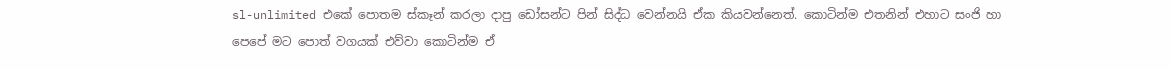sl-unlimited එකේ පොතම ස්කෑන් කරලා දාපු ඩෝසන්ට පින් සිද්ධ වෙන්නයි ඒක කියවන්නෙත්. කොටින්ම එතනින් එහාට සංජි හා පෙපේ මට පොත් වගයක් එව්වා කොටින්ම ඒ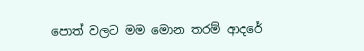පොත් වලට මම මොන තරම් ආදරේ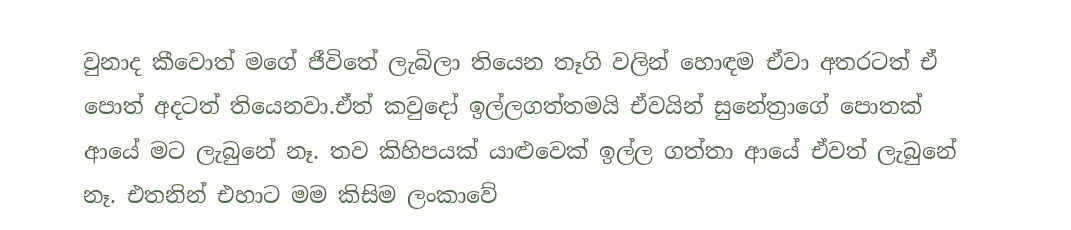වුනාද කීවොත් මගේ ජීවිතේ ලැබිලා තියෙන තෑගි වලින් හොඳම ඒවා අතරටත් ඒ පොත් අදටත් තියෙනවා.ඒත් කවුදෝ ඉල්ලගත්තමයි ඒවයින් සුනේත්‍රාගේ පොතක් ආයේ මට ලැබුනේ නෑ. තව කිහිපයක් යාළුවෙක් ඉල්ල ගත්තා ආයේ ඒවත් ලැබුනේ නෑ. එතනින් එහාට මම කිසිම ලංකාවේ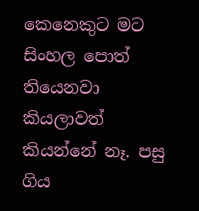කෙනෙකුට මට සිංහල පොත් තියෙනවා කියලාවත් කියන්නේ නෑ. පසු ගිය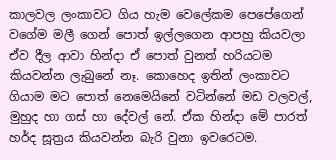කාලවල ලංකාවට ගිය හැම වෙලේකම පෙපේගෙන් වගේම මලී ගෙන් පොත් ඉල්ලගෙන ආපහු කියවලා ඒව දීල ආවා හින්දා ඒ පොත් වුනත් හරියටම කියවන්න ලැබුනේ නෑ. කොහෙද ඉතින් ලංකාවට ගියාම මට පොත් නෙමෙයිනේ වටින්නේ මඩ වලවල්, මුහුද හා ගස් හා දේවල් නේ. ඒක හින්දා මේ පාරත් හර්ද සූත්‍රය කියවන්න බැරි වුනා ඉවරෙටම.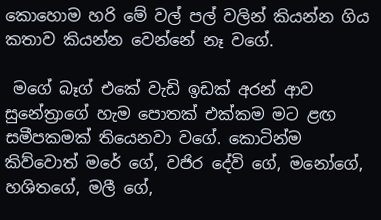කොහොම හරි මේ වල් පල් වලින් කියන්න ගිය කතාව කියන්න වෙන්නේ නෑ වගේ.

 මගේ බෑග් එකේ වැඩි ඉඩක් අරන් ආව සුනේත්‍රාගේ හැම පොතක් එක්කම මට ළඟ සමීපකමක් තියෙනවා වගේ. කොටින්ම කිව්වොත් මරේ ගේ, වජිර දේවි ගේ, මනෝගේ, හශිතගේ, මලී ගේ,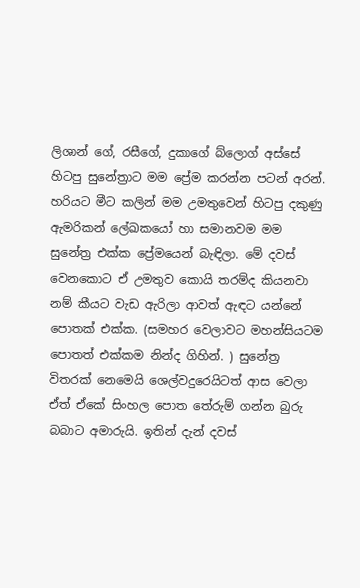ලිශාන් ගේ, රසීගේ, දුකාගේ බ්ලොග් අස්සේ හිටපු සුනේත්‍රාට මම ප්‍රේම කරන්න පටන් අරන්. හරියට මීට කලින් මම උමතුවෙන් හිටපු දකුණු ඇමරිකන් ලේඛකයෝ හා සමානවම මම සුනේත්‍ර එක්ක ප්‍රේමයෙන් බැඳිලා. මේ දවස් වෙනකොට ඒ උමතුව කොයි තරම්ද කියනවා නම් කීයට වැඩ ඇරිලා ආවත් ඇඳට යන්නේ පොතක් එක්ක. (සමහර වෙලාවට මහන්සියටම පොතත් එක්කම නින්ද ගිහින්. ) සුනේත්‍ර විතරක් නෙමෙයි ශෙල්වදුරෙයිටත් ආස වෙලා ඒත් ඒකේ සිංහල පොත තේරුම් ගන්න බුරු බබාට අමාරුයි. ඉතින් දැන් දවස්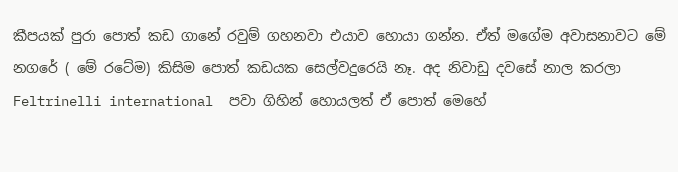කීපයක් පුරා පොත් කඩ ගානේ රවුම් ගහනවා එයාව හොයා ගන්න. ඒත් මගේම අවාසනාවට මේ නගරේ ( මේ රටේම) කිසිම පොත් කඩයක සෙල්වදුරෙයි නෑ. අද නිවාඩු දවසේ නාල කරලා Feltrinelli international  පවා ගිහින් හොයලත් ඒ පොත් මෙහේ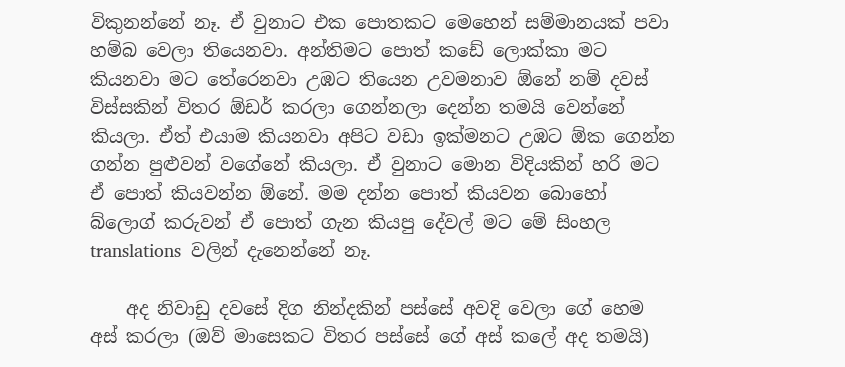විකුනන්නේ නෑ. ඒ වුනාට එක පොතකට මෙහෙන් සම්මානයක් පවා හම්බ වෙලා තියෙනවා. අන්තිමට පොත් කඩේ ලොක්කා මට කියනවා මට තේරෙනවා උඹට තියෙන උවමනාව ඕනේ නම් දවස් විස්සකින් විතර ඕඩර් කරලා ගෙන්නලා දෙන්න තමයි වෙන්නේ කියලා. ඒත් එයාම කියනවා අපිට වඩා ඉක්මනට උඹට ඕක ගෙන්න ගන්න පුළුවන් වගේනේ කියලා. ඒ වුනාට මොන විදියකින් හරි මට ඒ පොත් කියවන්න ඕනේ. මම දන්න පොත් කියවන බොහෝ බ්ලොග් කරුවන් ඒ පොත් ගැන කියපු දේවල් මට මේ සිංහල translations  වලින් දැනෙන්නේ නෑ.

    අද නිවාඩු දවසේ දිග නින්දකින් පස්සේ අවදි වෙලා ගේ හෙම අස් කරලා (ඔව් මාසෙකට විතර පස්සේ ගේ අස් කලේ අද තමයි)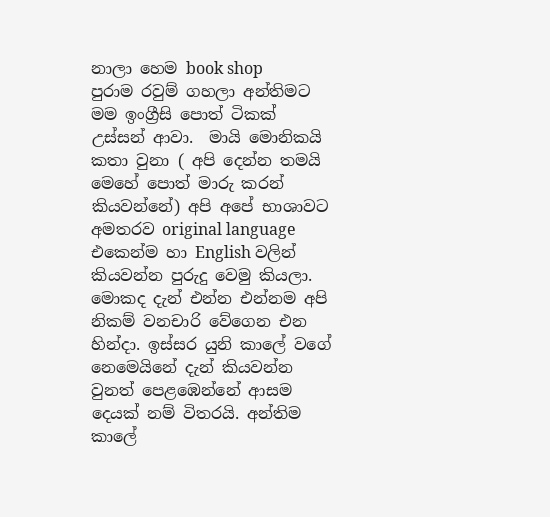නාලා හෙම book shop   පුරාම රවුම් ගහලා අන්තිමට මම ඉංග්‍රීසි පොත් ටිකක් උස්සන් ආවා.  මායි මොනිකයි කතා වුනා ( අපි දෙන්න තමයි මෙහේ පොත් මාරු කරන් කියවන්නේ) අපි අපේ භාශාවට අමතරව original language එකෙන්ම හා English වලින් කියවන්න පුරුදු වෙමු කියලා. මොකද දැන් එන්න එන්නම අපි නිකම් වනචාරි වේගෙන එන හින්දා. ඉස්සර යුනි කාලේ වගේ නෙමෙයිනේ දැන් කියවන්න වුනත් පෙළඹෙන්නේ ආසම දෙයක් නම් විතරයි. අන්තිම කාලේ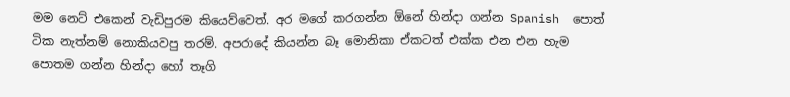මම නෙට් එකෙන් වැඩිපුරම කියෙව්වෙත්. අර මගේ කරගන්න ඕනේ හින්දා ගන්න Spanish  පොත් ටික නැත්නම් නොකියවපු තරම්. අපරාදේ කියන්න බෑ මොනිකා ඒකටත් එක්ක එන එන හැම පොතම ගන්න හින්දා හෝ තෑගි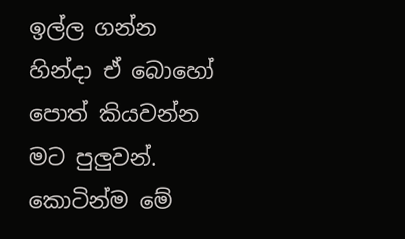ඉල්ල ගන්න හින්දා ඒ බොහෝ පොත් කියවන්න මට පුලුවන්. කොටින්ම මේ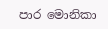පාර මොනිකා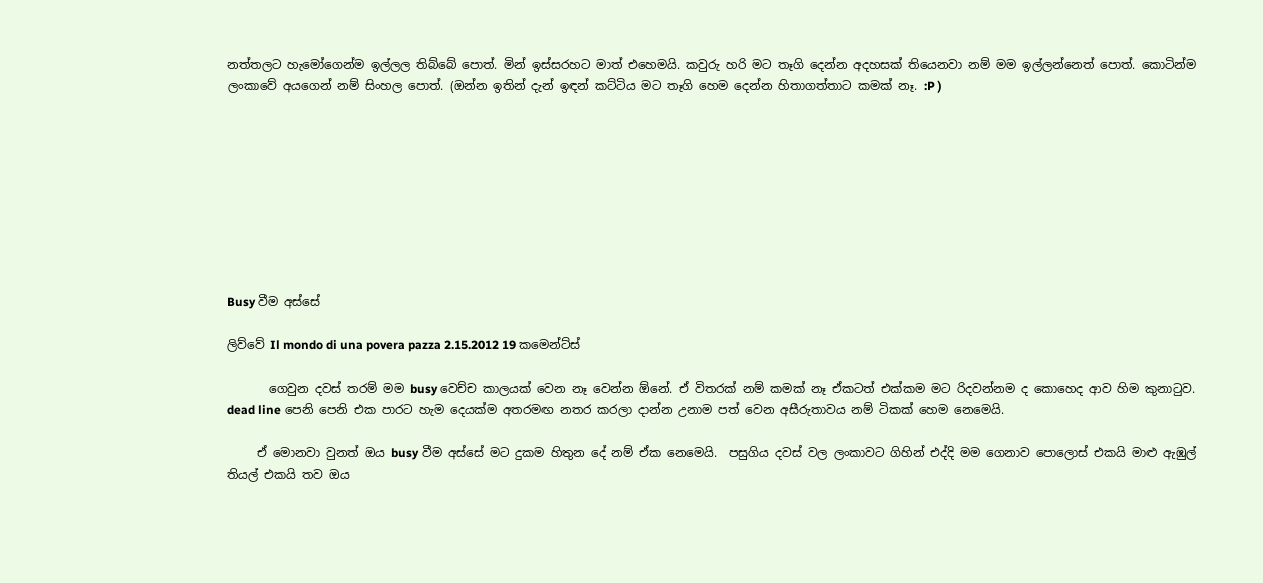නත්තලට හැමෝගෙන්ම ඉල්ලල තිබ්බේ පොත්. මින් ඉස්සරහට මාත් එහෙමයි. කවුරු හරි මට තෑගි දෙන්න අදහසක් තියෙනවා නම් මම ඉල්ලන්නෙත් පොත්. කොටින්ම ලංකාවේ අයගෙන් නම් සිංහල පොත්. (ඔන්න ඉතින් දැන් ඉඳන් කට්ටිය මට තෑගි හෙම දෙන්න හිතාගත්තාට කමක් නෑ. :P )









Busy වීම අස්සේ

ලිව්වේ Il mondo di una povera pazza 2.15.2012 19 කමෙන්ට්ස්

       ගෙවුන දවස් තරම් මම busy වෙච්ච කාලයක් වෙන නෑ වෙන්න ඕනේ. ඒ විතරක් නම් කමක් නෑ ඒකටත් එක්කම මට රිදවන්නම ද කොහෙද ආව හිම කුනාටුව. dead line පෙනි පෙනි එක පාරට හැම දෙයක්ම අතරමඟ නතර කරලා දාන්න උනාම පත් වෙන අසීරුතාවය නම් ටිකක් හෙම නෙමෙයි.

     ඒ මොනවා වුනත් ඔය busy වීම අස්සේ මට දුකම හිතුන දේ නම් ඒක නෙමෙයි.  පසුගිය දවස් වල ලංකාවට ගිහින් එද්දි මම ගෙනාව පොලොස් එකයි මාළු ඇඹුල් තියල් එකයි තව ඔය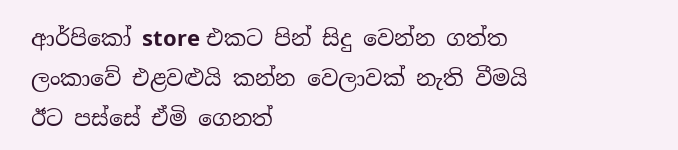ආර්පිකෝ store එකට පින් සිදු වෙන්න ගත්ත ලංකාවේ එළවළුයි කන්න වෙලාවක් නැති වීමයි ඊට පස්සේ ඒමි ගෙනත්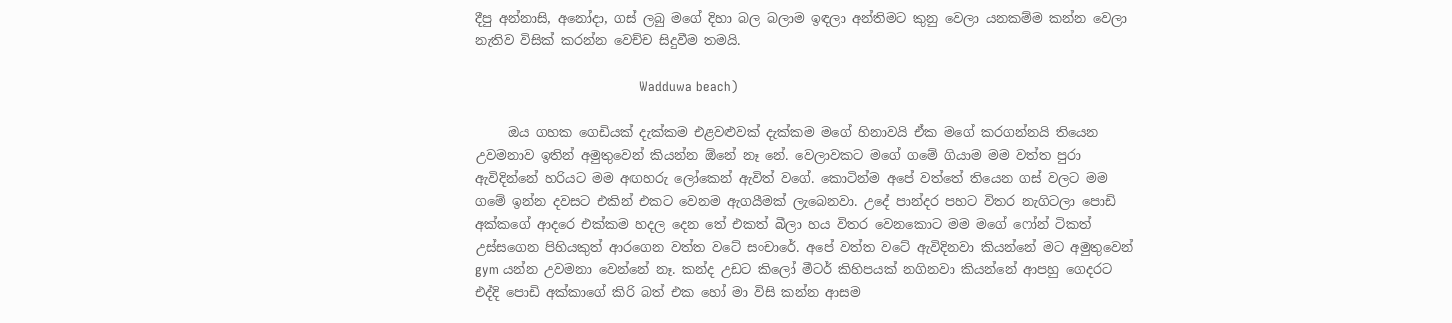දීපු අන්නාසි, අනෝදා, ගස් ලබු මගේ දිහා බල බලාම ඉඳලා අන්තිමට කුනු වෙලා යනකම්ම කන්න වෙලා නැතිව විසික් කරන්න වෙච්ච සිදුවීම තමයි.

                                         Wadduwa beach)

     ඔය ගහක ගෙඩියක් දැක්කම එළවළුවක් දැක්කම මගේ හිනාවයි ඒක මගේ කරගන්නයි තියෙන උවමනාව ඉතින් අමුතුවෙන් කියන්න ඕනේ නෑ නේ. වෙලාවකට මගේ ගමේ ගියාම මම වත්ත පුරා ඇවිදින්නේ හරියට මම අඟහරු ලෝකෙන් ඇවිත් වගේ. කොටින්ම අපේ වත්තේ තියෙන ගස් වලට මම ගමේ ඉන්න දවසට එකින් එකට වෙනම ඇගයීමක් ලැබෙනවා. උදේ පාන්දර පහට විතර නැගිටලා පොඩි අක්කගේ ආදරෙ එක්කම හදල දෙන තේ එකත් බීලා හය විතර වෙනකොට මම මගේ ෆෝන් ටිකත් උස්සගෙන පිහියකුත් ආරගෙන වත්ත වටේ සංචාරේ. අපේ වත්ත වටේ ඇවිදිනවා කියන්නේ මට අමුතුවෙන් gym යන්න උවමනා වෙන්නේ නෑ. කන්ද උඩට කිලෝ මීටර් කිහිපයක් නගිනවා කියන්නේ ආපහු ගෙදරට එද්දි පොඩි අක්කාගේ කිරි බත් එක හෝ මා විසි කන්න ආසම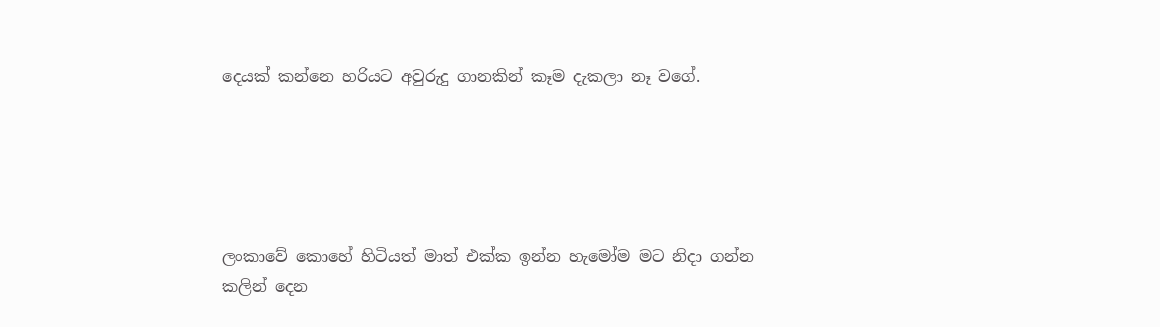දෙයක් කන්නෙ හරියට අවුරුදු ගානකින් කෑම දැකලා නෑ වගේ.





ලංකාවේ කොහේ හිටියත් මාත් එක්ක ඉන්න හැමෝම මට නිදා ගන්න කලින් දෙන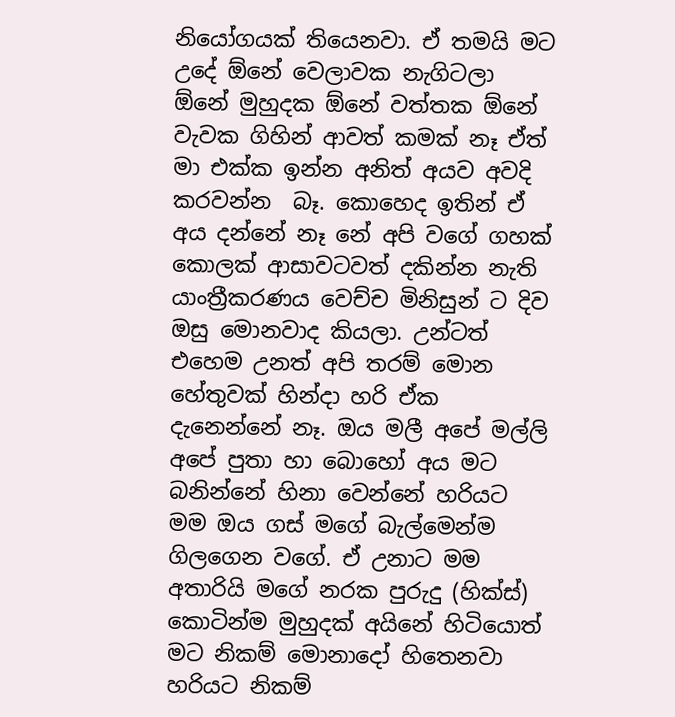නියෝගයක් තියෙනවා. ඒ තමයි මට උදේ ඕනේ වෙලාවක නැගිටලා ඕනේ මුහුදක ඕනේ වත්තක ඕනේ වැවක ගිහින් ආවත් කමක් නෑ ඒත් මා එක්ක ඉන්න අනිත් අයව අවදි කරවන්න  බෑ. කොහෙද ඉතින් ඒ අය දන්නේ නෑ නේ අපි වගේ ගහක් කොලක් ආසාවටවත් දකින්න නැති යාංත්‍රීකරණය වෙච්ච මිනිසුන් ට දිව ඔසු මොනවාද කියලා. උන්ටත් එහෙම උනත් අපි තරම් මොන හේතුවක් හින්දා හරි ඒක දැනෙන්නේ නෑ. ඔය මලී අපේ මල්ලි අපේ පුතා හා බොහෝ අය මට බනින්නේ හිනා වෙන්නේ හරියට මම ඔය ගස් මගේ බැල්මෙන්ම ගිලගෙන වගේ. ඒ උනාට මම අතාරියි මගේ නරක පුරුදු (හික්ස්)  කොටින්ම මුහුදක් අයිනේ හිටියොත් මට නිකම් මොනාදෝ හිතෙනවා හරියට නිකම්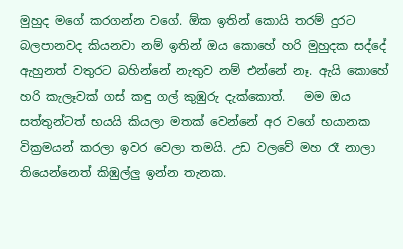මුහුද මගේ කරගන්න වගේ. ඕක ඉතින් කොයි තරම් දුරට බලපානවද කියනවා නම් ඉතින් ඔය කොහේ හරි මුහුදක සද්දේ ඇහුනත් වතුරට බහින්නේ නැතුව නම් එන්නේ නෑ. ඇයි කොහේ හරි කැලෑවක් ගස් කඳු ගල් කුඹුරු දැක්කොත්.   මම ඔය සත්තුන්ටත් භයයි කියලා මතක් වෙන්නේ අර වගේ භයානක වික්‍රමයන් කරලා ඉවර වෙලා තමයි. උඩ වලවේ මහ රෑ නාලා තියෙන්නෙත් කිඹුල්ලු ඉන්න තැනක.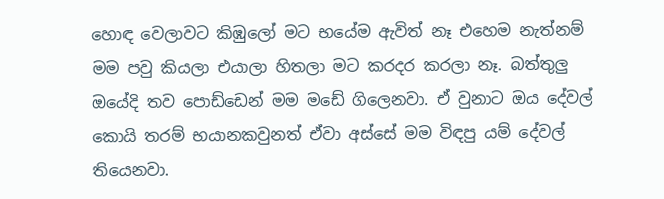හොඳ වෙලාවට කිඹුලෝ මට භයේම ඇවිත් නෑ එහෙම නැත්නම් මම පවු කියලා එයාලා හිතලා මට කරදර කරලා නෑ. බත්තුලු ඔයේදි තව පොඩ්ඩෙන් මම මඩේ ගිලෙනවා. ඒ වුනාට ඔය දේවල් කොයි තරම් භයානකවුනත් ඒවා අස්සේ මම විඳපු යම් දේවල් තියෙනවා.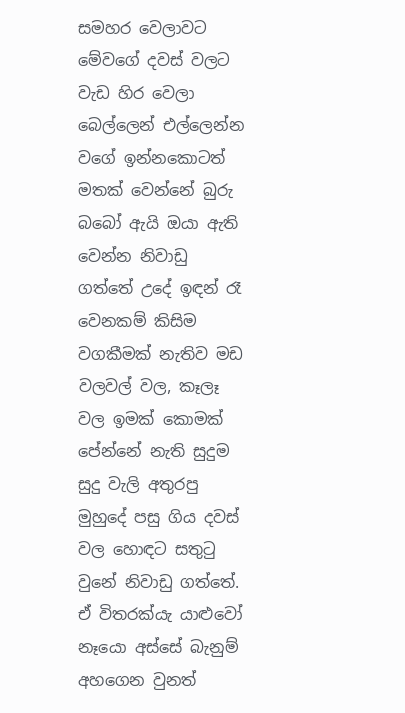සමහර වෙලාවට මේවගේ දවස් වලට වැඩ හිර වෙලා බෙල්ලෙන් එල්ලෙන්න වගේ ඉන්නකොටත් මතක් වෙන්නේ බුරු බබෝ ඇයි ඔයා ඇති වෙන්න නිවාඩු ගත්තේ උදේ ඉඳන් රෑ වෙනකම් කිසිම වගකීමක් නැතිව මඩ වලවල් වල, කෑලෑ වල ඉමක් කොමක් පේන්නේ නැති සුදුම සුදු වැලි අතුරපු මුහුදේ පසු ගිය දවස් වල හොඳට සතුටු වුනේ නිවාඩු ගත්තේ. ඒ විතරක්යැ යාළුවෝ නෑයො අස්සේ බැනුම් අහගෙන වුනත්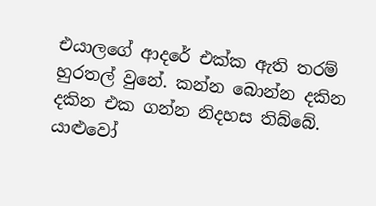එයාලගේ ආදරේ එක්ක ඇති තරම් හුරතල් වුනේ. කන්න බොන්න දකින දකින එක ගන්න නිදහස තිබ්බේ. යාළුවෝ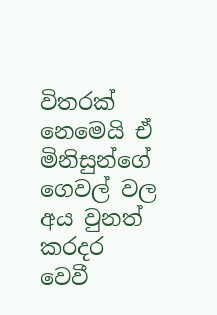විතරක් නෙමෙයි ඒ මිනිසුන්ගේ ගෙවල් වල අය වුනත් කරදර වෙවී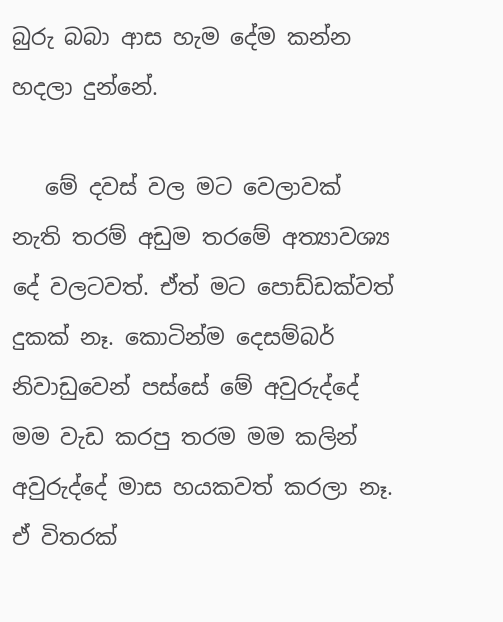බුරු බබා ආස හැම දේම කන්න හදලා දුන්නේ.

   මේ දවස් වල මට වෙලාවක් නැති තරම් අඩුම තරමේ අත්‍යාවශ්‍ය දේ වලටවත්. ඒත් මට පොඩ්ඩක්වත් දුකක් නෑ. කොටින්ම දෙසම්බර් නිවාඩුවෙන් පස්සේ මේ අවුරුද්දේ මම වැඩ කරපු තරම මම කලින් අවුරුද්දේ මාස හයකවත් කරලා නෑ. ඒ විතරක්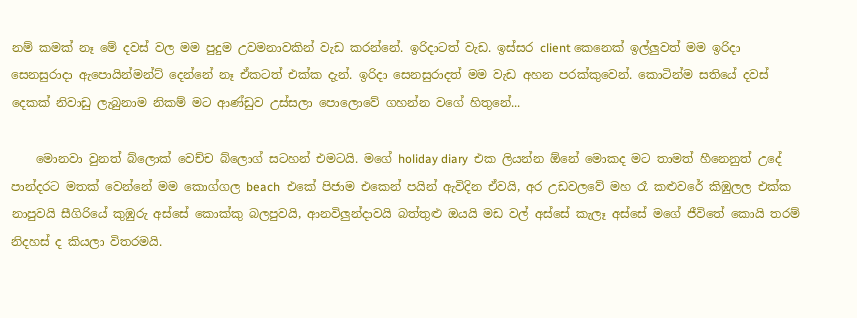නම් කමක් නෑ මේ දවස් වල මම පුදුම උවමනාවකින් වැඩ කරන්නේ. ඉරිදාටත් වැඩ. ඉස්සර client කෙනෙක් ඉල්ලුවත් මම ඉරිදා සෙනසුරාදා ඇපොයින්මන්ට් දෙන්නේ නෑ ඒකටත් එක්ක දැන්. ඉරිදා සෙනසුරාදත් මම වැඩ අහන පරක්කුවෙන්. කොටින්ම සතියේ දවස් දෙකක් නිවාඩු ලැබුනාම නිකම් මට ආණ්ඩුව උස්සලා පොලොවේ ගහන්න වගේ හිතුනේ...

    මොනවා වුනත් බ්ලොක් වෙච්ච බ්ලොග් සටහන් එමටයි. මගේ holiday diary  එක ලියන්න ඕනේ මොකද මට තාමත් හීනෙනුත් උදේ පාන්දරට මතක් වෙන්නේ මම කොග්ගල beach  එකේ පිජාම එකෙන් පයින් ඇවිදින ඒවයි, අර උඩවලවේ මහ රෑ කළුවරේ කිඹුලල එක්ක නාපුවයි සීගිරියේ කුඹුරු අස්සේ කොක්කු බලපුවයි, ආනවිලුන්දාවයි බත්තුළු ඔයයි මඩ වල් අස්සේ කැලෑ අස්සේ මගේ ජීවිතේ කොයි තරම් නිදහස් ද කියලා විතරමයි.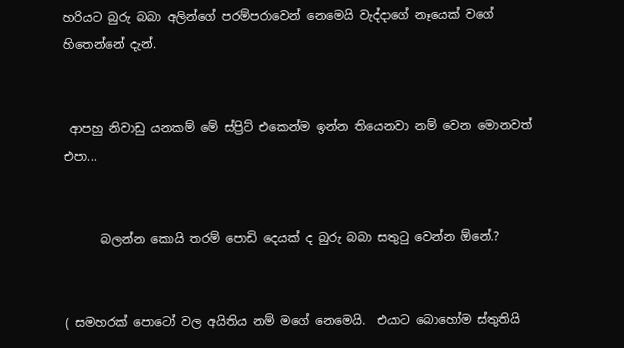හරියට බුරු බබා අලින්ගේ පරම්පරාවෙන් නෙමෙයි වැද්දාගේ නෑයෙක් වගේ හිතෙන්නේ දැන්.


 ආපහු නිවාඩු යනකම් මේ ස්ප්‍රිට් එකෙන්ම ඉන්න තියෙනවා නම් වෙන මොනවත් එපා...


      බලන්න කොයි තරම් පොඩි දෙයක් ද බුරු බබා සතුටු වෙන්න ඕනේ.?


( සමහරක් පොටෝ වල අයිතිය නම් මගේ නෙමෙයි.  එයාට බොහෝම ස්තුතියි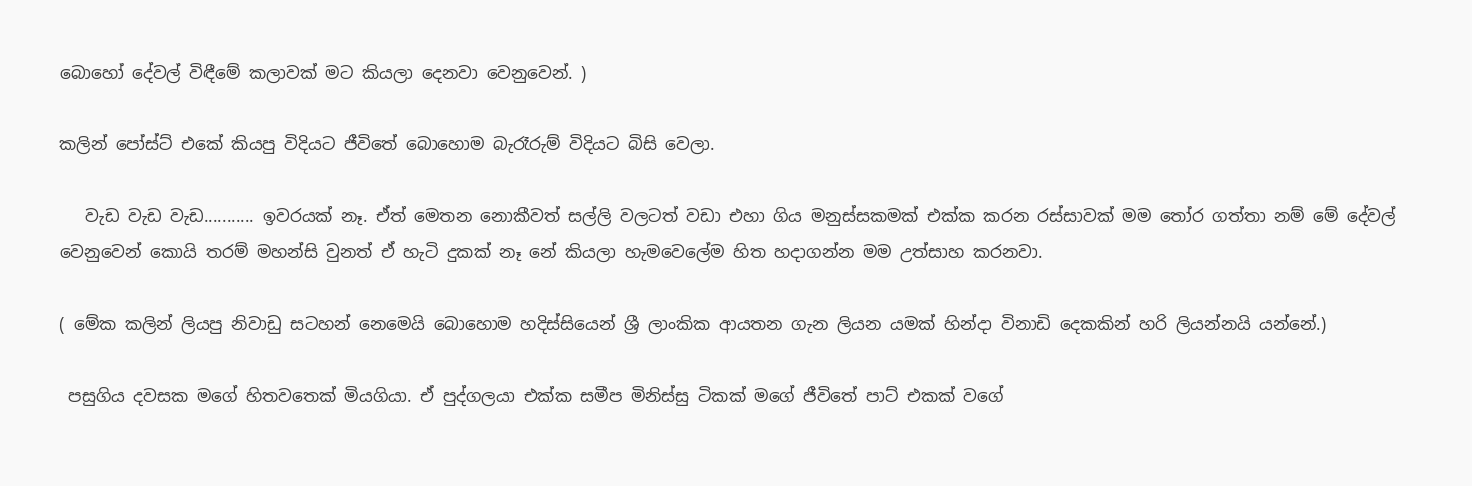බොහෝ දේවල් විඳීමේ කලාවක් මට කියලා දෙනවා වෙනුවෙන්. )

කලින් පෝස්ට් එකේ කියපු විදියට ජීවිතේ බොහොම බැරෑරුම් විදියට බිසි වෙලා.

   වැඩ වැඩ වැඩ........... ඉවරයක් නෑ. ඒත් මෙතන නොකීවත් සල්ලි වලටත් වඩා එහා ගිය මනුස්සකමක් එක්ක කරන රස්සාවක් මම තෝර ගත්තා නම් මේ දේවල් වෙනුවෙන් කොයි තරම් මහන්සි වුනත් ඒ හැටි දුකක් නෑ නේ කියලා හැමවෙලේම හිත හදාගන්න මම උත්සාහ කරනවා.

( මේක කලින් ලියපු නිවාඩු සටහන් නෙමෙයි බොහොම හදිස්සියෙන් ශ්‍රී ලාංකික ආයතන ගැන ලියන යමක් හින්දා විනාඩි දෙකකින් හරි ලියන්නයි යන්නේ.)

 පසුගිය දවසක මගේ හිතවතෙක් මියගියා. ඒ පුද්ගලයා එක්ක සමීප මිනිස්සු ටිකක් මගේ ජීවිතේ පාට් එකක් වගේ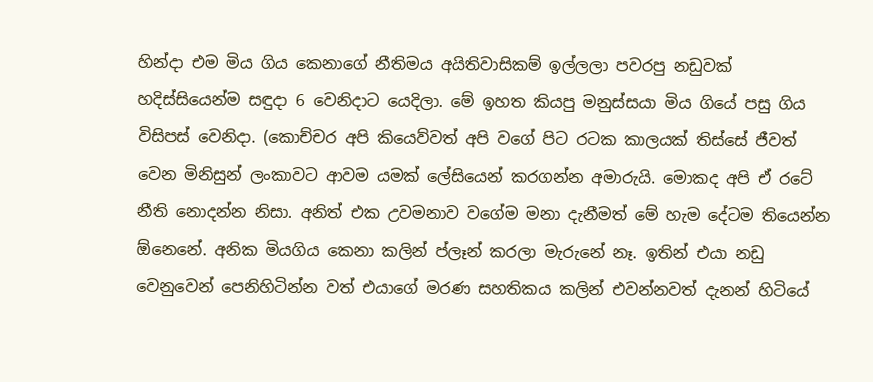හින්දා එම මිය ගිය කෙනාගේ නීතිමය අයිතිවාසිකම් ඉල්ලලා පවරපු නඩුවක් හදිස්සියෙන්ම සඳුදා 6 වෙනිදාට යෙදිලා. මේ ඉහත කියපු මනුස්සයා මිය ගියේ පසු ගිය විසිපස් වෙනිදා. (කොච්චර අපි කියෙව්වත් අපි වගේ පිට රටක කාලයක් තිස්සේ ජීවත් වෙන මිනිසුන් ලංකාවට ආවම යමක් ලේසියෙන් කරගන්න අමාරුයි. මොකද අපි ඒ රටේ නීති නොදන්න නිසා. අනිත් එක උවමනාව වගේම මනා දැනීමත් මේ හැම දේටම තියෙන්න ඕනෙනේ. අනික මියගිය කෙනා කලින් ප්ලෑන් කරලා මැරුනේ නෑ. ඉතින් එයා නඩු වෙනුවෙන් පෙනිහිටින්න වත් එයාගේ මරණ සහතිකය කලින් එවන්නවත් දැනන් හිටියේ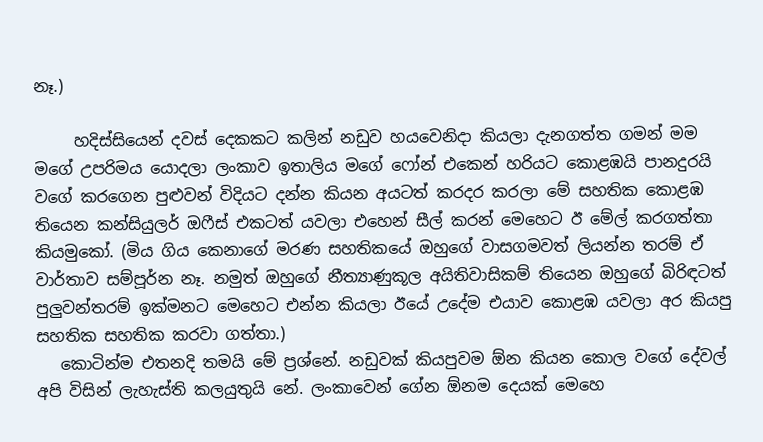නෑ.)

     හදිස්සියෙන් දවස් දෙකකට කලින් නඩුව හයවෙනිදා කියලා දැනගත්ත ගමන් මම මගේ උපරිමය යොදලා ලංකාව ඉතාලිය මගේ ෆෝන් එකෙන් හරියට කොළඹයි පානදුරයි වගේ කරගෙන පුළුවන් විදියට දන්න කියන අයටත් කරදර කරලා මේ සහතික කොළඹ තියෙන කන්සියුලර් ඔෆීස් එකටත් යවලා එහෙන් සීල් කරන් මෙහෙට ඊ මේල් කරගත්තා කියමුකෝ. (මිය ගිය කෙනාගේ මරණ සහතිකයේ ඔහුගේ වාසගමවත් ලියන්න තරම් ඒ වාර්තාව සම්පූර්න නෑ. නමුත් ඔහුගේ නීත්‍යාණුකූල අයිතිවාසිකම් තියෙන ඔහුගේ බිරිඳටත් පුලුවන්තරම් ඉක්මනට මෙහෙට එන්න කියලා ඊයේ උදේම එයාව කොළඹ යවලා අර කියපු සහතික සහතික කරවා ගත්තා.)
   කොටින්ම එතනදි තමයි මේ ප්‍රශ්නේ. නඩුවක් කියපුවම ඕන කියන කොල වගේ දේවල් අපි විසින් ලැහැස්ති කලයුතුයි නේ. ලංකාවෙන් ගේන ඕනම දෙයක් මෙහෙ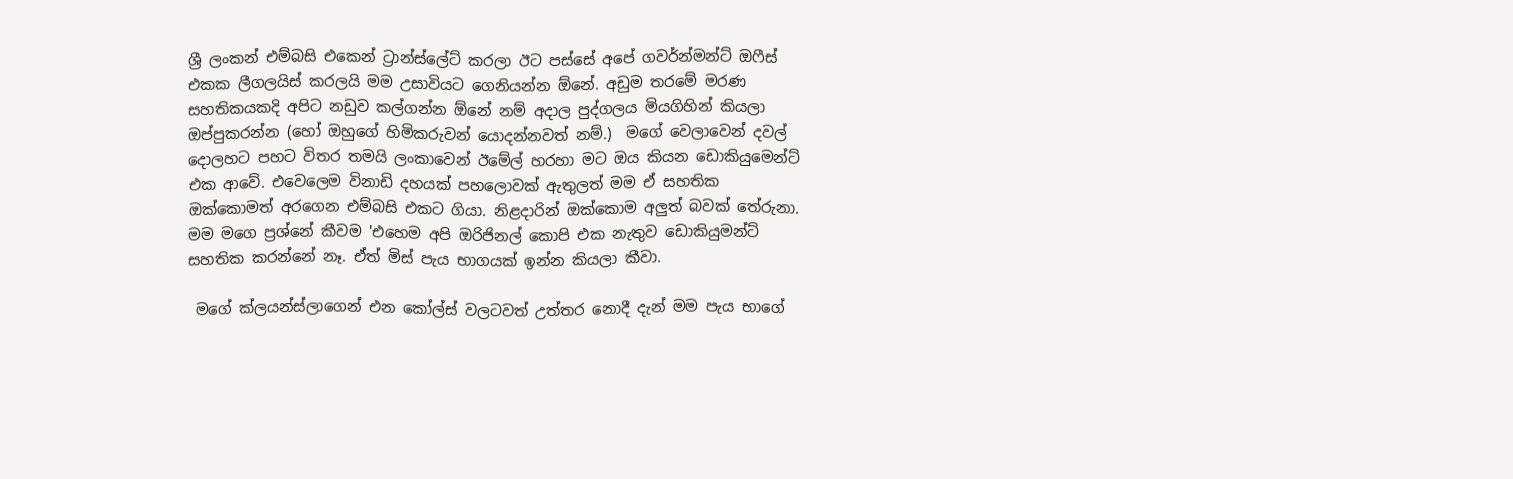ශ්‍රී ලංකන් එම්බසි එකෙන් ට්‍රාන්ස්ලේට් කරලා ඊට පස්සේ අපේ ගවර්න්මන්ට් ඔෆීස් එකක ලීගලයිස් කරලයි මම උසාවියට ගෙනියන්න ඕනේ. අඩුම තරමේ මරණ සහතිකයකදි අපිට නඩුව කල්ගන්න ඕනේ නම් අදාල පුද්ගලය මියගිහින් කියලා ඔප්පුකරන්න (හෝ ඔහුගේ හිමිකරුවන් යොදන්නවත් නම්.)  මගේ වෙලාවෙන් දවල් දොලහට පහට විතර තමයි ලංකාවෙන් ඊමේල් හරහා මට ඔය කියන ඩොකියුමෙන්ට් එක ආවේ. එවෙලෙම විනාඩි දහයක් පහලොවක් ඇතුලත් මම ඒ සහතික ඔක්කොමත් අරගෙන එම්බසි එකට ගියා. නිළදාරින් ඔක්කොම අලුත් බවක් තේරුනා. මම මගෙ ප්‍රශ්නේ කීවම 'එහෙම අපි ඔරිජිනල් කොපි එක නැතුව ඩොකියුමන්ට් සහතික කරන්නේ නෑ. ඒත් මිස් පැය භාගයක් ඉන්න කියලා කීවා.

 මගේ ක්ලයන්ස්ලාගෙන් එන කෝල්ස් වලටවත් උත්තර නොදී දැන් මම පැය භාගේ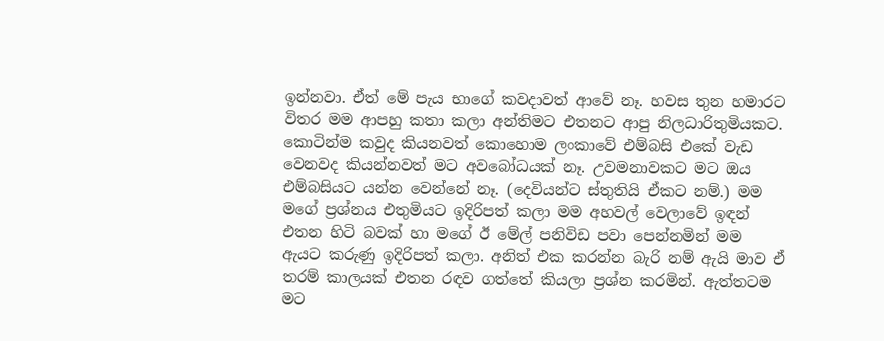ඉන්නවා. ඒත් මේ පැය භාගේ කවදාවත් ආවේ නෑ. හවස තුන හමාරට විතර මම ආපහු කතා කලා අන්තිමට එතනට ආපු නිලධාරිතුමියකට. කොටින්ම කවුද කියනවත් කොහොම ලංකාවේ එම්බසි එකේ වැඩ වෙනවද කියන්නවත් මට අවබෝධයක් නෑ. උවමනාවකට මට ඔය එම්බසියට යන්න වෙන්නේ නෑ. (දෙවියන්ට ස්තුතියි ඒකට නම්.) මම මගේ ප්‍රශ්නය එතුමියට ඉදිරිපත් කලා මම අහවල් වෙලාවේ ඉඳන් එතන හිටි බවක් හා මගේ ඊ මේල් පනිවිඩ පවා පෙන්නමින් මම ඇයට කරුණු ඉදිරිපත් කලා. අනිත් එක කරන්න බැරි නම් ඇයි මාව ඒ තරම් කාලයක් එතන රඳව ගත්තේ කියලා ප්‍රශ්න කරමින්. ඇත්තටම මට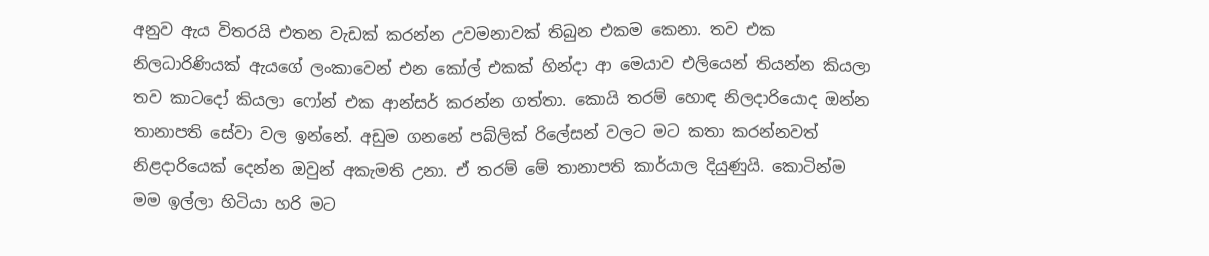අනුව ඇය විතරයි එතන වැඩක් කරන්න උවමනාවක් තිබුන එකම කෙනා. තව එක නිලධාරිණියක් ඇයගේ ලංකාවෙන් එන කෝල් එකක් හින්දා ආ මෙයාව එලියෙන් තියන්න කියලා තව කාටදෝ කියලා ෆෝන් එක ආන්සර් කරන්න ගත්තා. කොයි තරම් හොඳ නිලදාරියොද ඔන්න තානාපති සේවා වල ඉන්නේ. අඩුම ගනනේ පබ්ලික් රිලේසන් වලට මට කතා කරන්නවත් නිළදාරියෙක් දෙන්න ඔවුන් අකැමති උනා. ඒ තරම් මේ තානාපති කාර්යාල දියුණුයි. කොටින්ම මම ඉල්ලා හිටියා හරි මට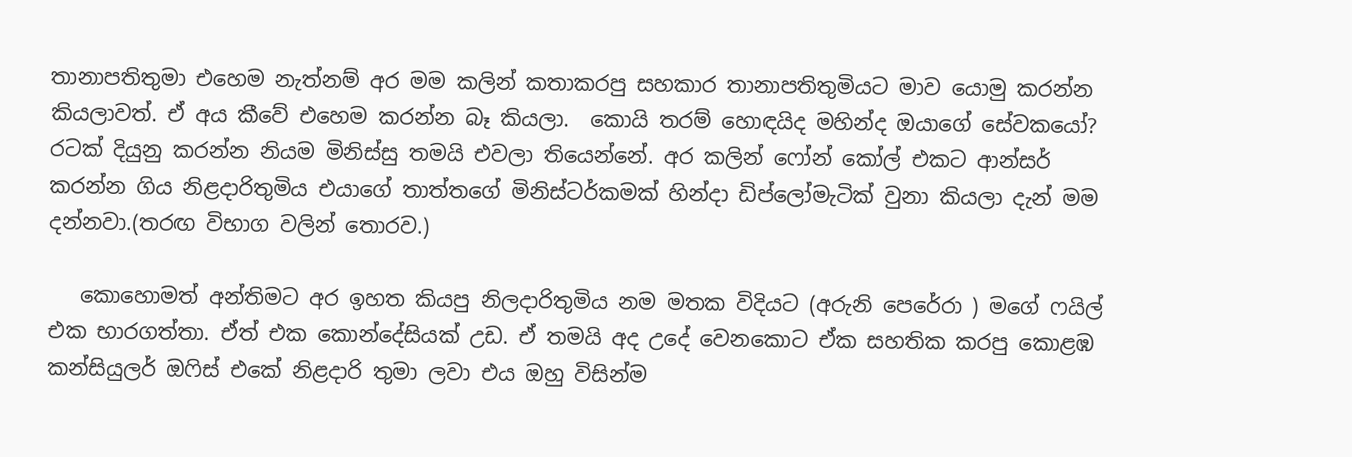තානාපතිතුමා එහෙම නැත්නම් අර මම කලින් කතාකරපු සහකාර තානාපතිතුමියට මාව යොමු කරන්න කියලාවත්. ඒ අය කීවේ එහෙම කරන්න බෑ කියලා.  කොයි තරම් හොඳයිද මහින්ද ඔයාගේ සේවකයෝ? රටක් දියුනු කරන්න නියම මිනිස්සු තමයි එවලා තියෙන්නේ. අර කලින් ෆෝන් කෝල් එකට ආන්සර් කරන්න ගිය නිළදාරිතුමිය එයාගේ තාත්තගේ මිනිස්ටර්කමක් හින්දා ඩිප්ලෝමැටික් වුනා කියලා දැන් මම දන්නවා.(තරඟ විභාග වලින් තොරව.)

   කොහොමත් අන්තිමට අර ඉහත කියපු නිලදාරිතුමිය නම මතක විදියට (අරුනි පෙරේරා ) මගේ ෆයිල් එක භාරගත්තා. ඒත් එක කොන්දේසියක් උඩ. ඒ තමයි අද උදේ වෙනකොට ඒක සහතික කරපු කොළඹ කන්සියුලර් ඔෆිස් එකේ නිළදාරි තුමා ලවා එය ඔහු විසින්ම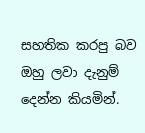සහතික කරපු බව ඔහු ලවා දැනුම් දෙන්න කියමින්.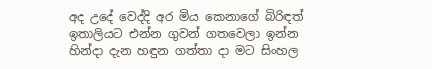අද උදේ වෙද්දි අර මිය කෙනාගේ බිරිඳත් ඉතාලියට එන්න ගුවන් ගතවෙලා ඉන්න හින්දා දැන හඳුන ගත්තා දා මට සිංහල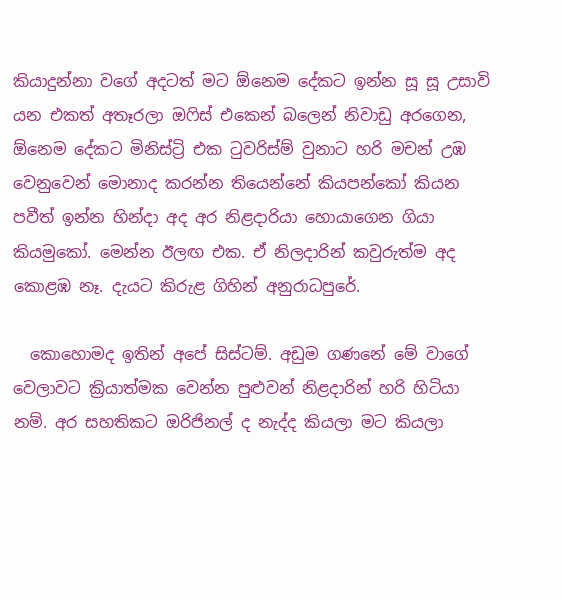කියාදුන්නා වගේ අදටත් මට ඕනෙම දේකට ඉන්න සූ සූ උසාවි යන එකත් අතෑරලා ඔෆිස් එකෙන් බලෙන් නිවාඩු අරගෙන, ඕනෙම දේකට මිනිස්ට්‍රි එක ටුවරිස්ම් වුනාට හරි මචන් උඹ වෙනුවෙන් මොනාද කරන්න තියෙන්නේ කියපන්කෝ කියන පවීත් ඉන්න හින්දා අද අර නිළදාරියා හොයාගෙන ගියා කියමුකෝ. මෙන්න ඊලඟ එක. ඒ නිලදාරින් කවුරුත්ම අද කොළඹ නෑ. දැයට කිරුළ ගිහින් අනුරාධපුරේ.

  කොහොමද ඉතින් අපේ සිස්ටම්. අඩුම ගණනේ මේ වාගේ වෙලාවට ක්‍රියාත්මක වෙන්න පුළුවන් නිළදාරින් හරි හිටියා නම්. අර සහතිකට ඔරිජිනල් ද නැද්ද කියලා මට කියලා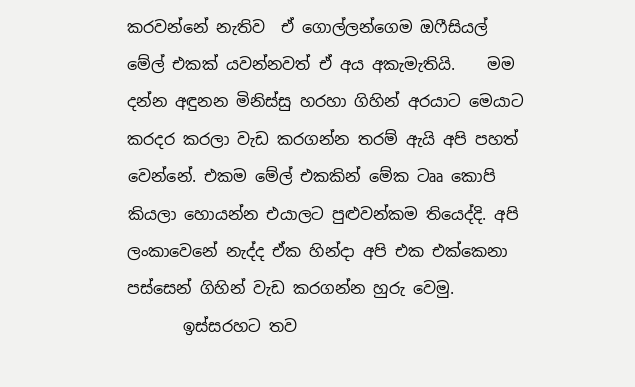කරවන්නේ නැතිව  ඒ ගොල්ලන්ගෙම ඔෆීසියල් මේල් එකක් යවන්නවත් ඒ අය අකැමැතියි.    මම දන්න අඳුනන මිනිස්සු හරහා ගිහින් අරයාට මෙයාට කරදර කරලා වැඩ කරගන්න තරම් ඇයි අපි පහත් වෙන්නේ. එකම මේල් එකකින් මේක ටෲ කොපි කියලා හොයන්න එයාලට පුළුවන්කම තියෙද්දි. අපි ලංකාවෙනේ නැද්ද ඒක හින්දා අපි එක එක්කෙනා පස්සෙන් ගිහින් වැඩ කරගන්න හුරු වෙමු.
       ඉස්සරහට තව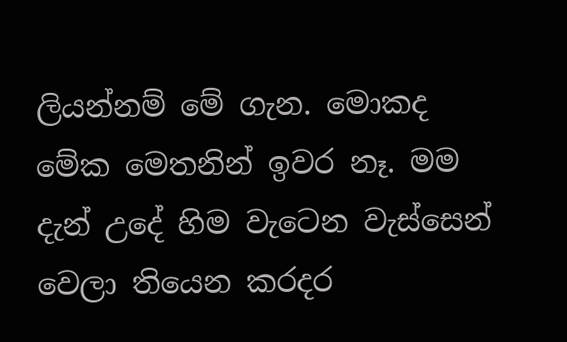ලියන්නම් මේ ගැන. මොකද මේක මෙතනින් ඉවර නෑ. මම දැන් උදේ හිම වැටෙන වැස්සෙන් වෙලා තියෙන කරදර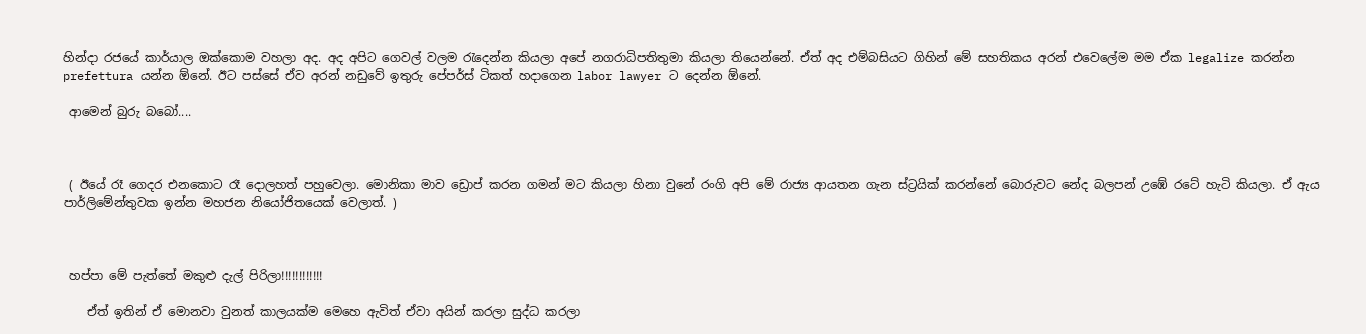හින්දා රජයේ කාර්යාල ඔක්කොම වහලා අද. අද අපිට ගෙවල් වලම රැදෙන්න කියලා අපේ නගරාධිපතිතුමා කියලා තියෙන්නේ. ඒත් අද එම්බසියට ගිහින් මේ සහතිකය අරන් එවෙලේම මම ඒක legalize කරන්න prefettura යන්න ඕනේ. ඊට පස්සේ ඒව අරන් නඩුවේ ඉතුරු පේපර්ස් ටිකත් හදාගෙන labor lawyer ට දෙන්න ඕනේ.

 ආමෙන් බුරු බබෝ....



 ( ඊයේ රෑ ගෙදර එනකොට රෑ දොලහත් පහුවෙලා. මොනිකා මාව ඩ්‍රොප් කරන ගමන් මට කියලා හිනා වුනේ රංගි අපි මේ රාජ්‍ය ආයතන ගැන ස්ට්‍රයික් කරන්නේ බොරුවට නේද බලපන් උඹේ රටේ හැටි කියලා. ඒ ඇය පාර්ලිමේන්තුවක ඉන්න මහජන නියෝජිතයෙක් වෙලාත්. )



 හප්පා මේ පැත්තේ මකුළු දැල් පිරිලා!!!!!!!!!!!!

    ඒත් ඉතින් ඒ මොනවා වුනත් කාලයක්ම මෙහෙ ඇවිත් ඒවා අයින් කරලා සුද්ධ කරලා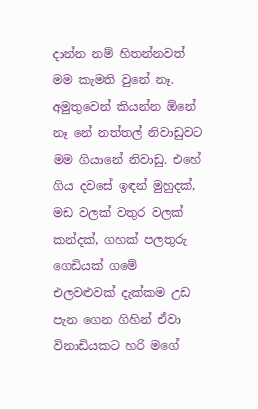දාන්න නම් හිතන්නවත් මම කැමති වුනේ නෑ. අමුතුවෙන් කියන්න ඕනේ නෑ නේ නත්තල් නිවාඩුවට මම ගියානේ නිවාඩු. එහේ ගිය දවසේ ඉඳන් මුහුදක්, මඩ වලක් වතුර වලක් කන්දක්, ගහක් පලතුරු ගෙඩියක් ගමේ එලවළුවක් දැක්කම උඩ පැන ගෙන ගිහින් ඒවා විනාඩියකට හරි මගේ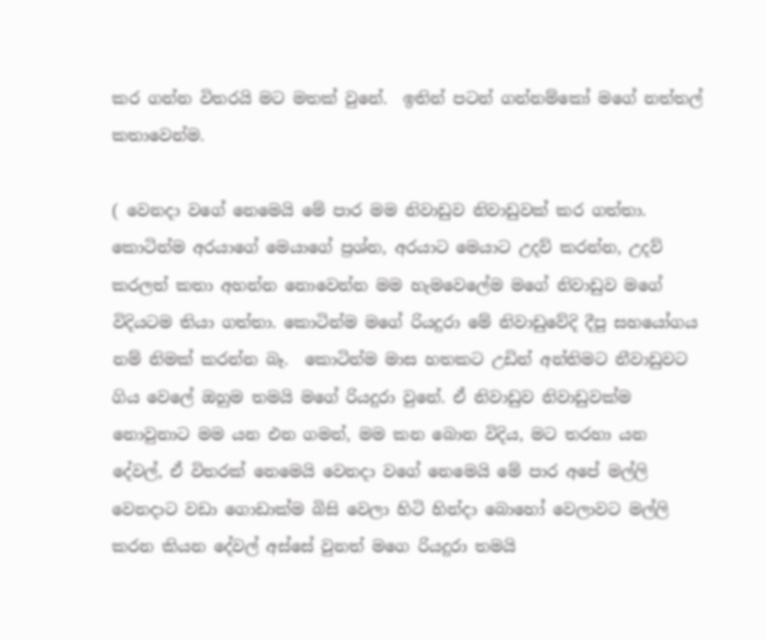කර ගන්න විතරයි මට මතක් වුනේ.  ඉතින් පටන් ගන්නම්කෝ මගේ නත්තල් කතාවෙන්ම.

( වෙනදා වගේ නෙමෙයි මේ පාර මම නිවාඩුව නිවාඩුවක් කර ගත්තා. කොටින්ම අරයාගේ මෙයාගේ ප්‍රශ්න, අරයාට මෙයාට උදව් කරන්න, උදව් කරලත් කතා අහන්න නොවෙන්න මම හැමවෙලේම මගේ නිවාඩුව මගේ විදියටම තියා ගත්තා. කොටින්ම මගේ රියදුරා මේ නිවාඩුවේදි දීපු සහයෝගය නම් නිමක් කරන්න බෑ.  කොටින්ම මාස හතකට උඩින් අන්තිමට නීවාඩුවට ගිය වෙලේ ඔහුම තමයි මගේ රියදුරා වුනේ. ඒ නිවාඩුව නිවාඩුවක්ම නොවුනාට මම යන එන ගමන්, මම කන බොන විදිය, මට තරහා යන දේවල්, ඒ විතරක් නෙමෙයි වෙනදා වගේ නෙමෙයි මේ පාර අපේ මල්ලි වෙනදාට වඩා ගොඩාක්ම බිසි වෙලා හිටි හින්දා බොහෝ වෙලාවට මල්ලි කරන කියන දේවල් අස්සේ වුනත් මගෙ රියදුරා තමයි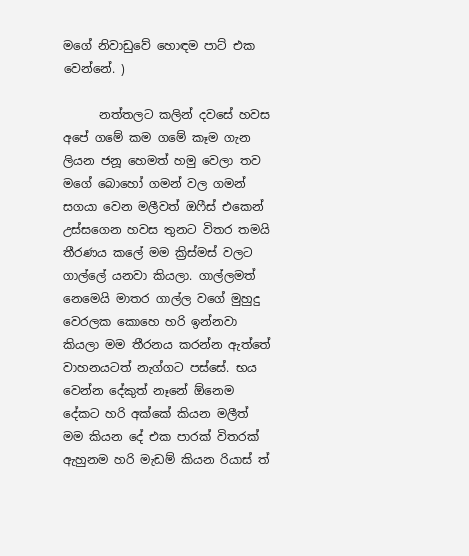මගේ නිවාඩුවේ හොඳම පාට් එක වෙන්නේ. )

      නත්තලට කලින් දවසේ හවස අපේ ගමේ කම ගමේ කෑම ගැන ලියන ජනූ හෙමත් හමු වෙලා තව මගේ බොහෝ ගමන් වල ගමන් සගයා වෙන මලීවත් ඔෆීස් එකෙන් උස්සගෙන හවස තුනට විතර තමයි තීරණය කලේ මම ක්‍රිස්මස් වලට ගාල්ලේ යනවා කියලා. ගාල්ලමත් නෙමෙයි මාතර ගාල්ල වගේ මුහුදු වෙරලක කොහෙ හරි ඉන්නවා කියලා මම තීරනය කරන්න ඇත්තේ වාහනයටත් නැග්ගට පස්සේ. භය වෙන්න දේකුත් නෑනේ ඕනෙම දේකට හරි අක්කේ කියන මලීත් මම කියන දේ එක පාරක් විතරක් ඇහුනම හරි මැඩම් කියන රියාස් ත්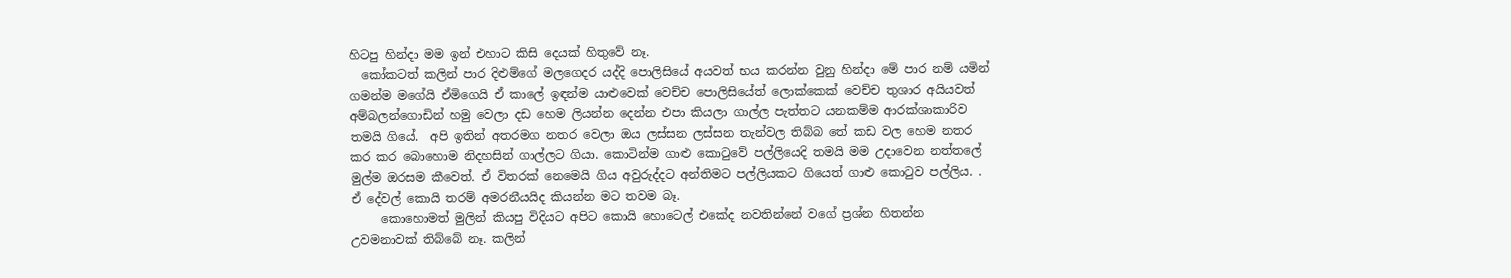හිටපු හින්දා මම ඉන් එහාට කිසි දෙයක් හිතුවේ නෑ.
  කෝකටත් කලින් පාර දිළුම්ගේ මලගෙදර යද්දි පොලිසියේ අයවත් භය කරන්න වුනු හින්දා මේ පාර නම් යමින් ගමන්ම මගේයි ඒමිගෙයි ඒ කාලේ ඉඳන්ම යාළුවෙක් වෙච්ච පොලිසියේත් ලොක්කෙක් වෙච්ච තුශාර අයියවත් අම්බලන්ගොඩින් හමු වෙලා දඩ හෙම ලියන්න දෙන්න එපා කියලා ගාල්ල පැත්තට යනකම්ම ආරක්ශාකාරිව තමයි ගියේ.  අපි ඉතින් අතරමග නතර වෙලා ඔය ලස්සන ලස්සන තැන්වල තිබ්බ තේ කඩ වල හෙම නතර කර කර බොහොම නිදහසින් ගාල්ලට ගියා. කොටින්ම ගාළු කොටුවේ පල්ලියෙදි තමයි මම උදාවෙන නත්තලේ මුල්ම ඔරසම කීවෙත්. ඒ විතරක් නෙමෙයි ගිය අවුරුද්දට අන්තිමට පල්ලියකට ගියෙත් ගාළු කොටුව පල්ලිය. . ඒ දේවල් කොයි තරම් අමරනීයයිද කියන්න මට තවම බෑ.
     කොහොමත් මුලින් කියපු විදියට අපිට කොයි හොටෙල් එකේද නවතින්නේ වගේ ප්‍රශ්න හිතන්න උවමනාවක් තිබ්බේ නෑ. කලින්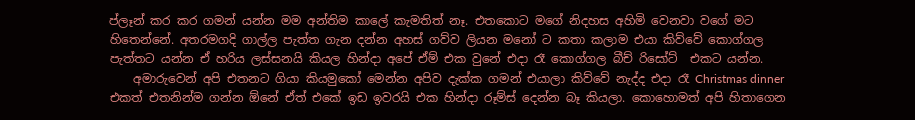ප්ලෑන් කර කර ගමන් යන්න මම අන්තිම කාලේ කැමතිත් නෑ. එතකොට මගේ නිදහස අහිමි වෙනවා වගේ මට හිතෙන්නේ. අතරමගදි ගාල්ල පැත්ත ගැන දන්න අහස් ගව්ව ලියන මනෝ ට කතා කලාම එයා කිව්වේ කොග්ගල පැත්තට යන්න ඒ හරිය ලස්සනයි කියල හින්දා අපේ ඒම් එක වුනේ එදා රෑ කොග්ගල බීච් රිසෝට්  එකට යන්න.
    අමාරුවෙන් අපි එතනට ගියා කියමුකෝ මෙන්න අපිව දැක්ක ගමන් එයාලා කිව්වේ නැද්ද එදා රෑ Christmas dinner එකත් එතනින්ම ගන්න ඕනේ ඒත් එකේ ඉඩ ඉවරයි එක හින්දා රූම්ස් දෙන්න බෑ කියලා. කොහොමත් අපි හිතාගෙන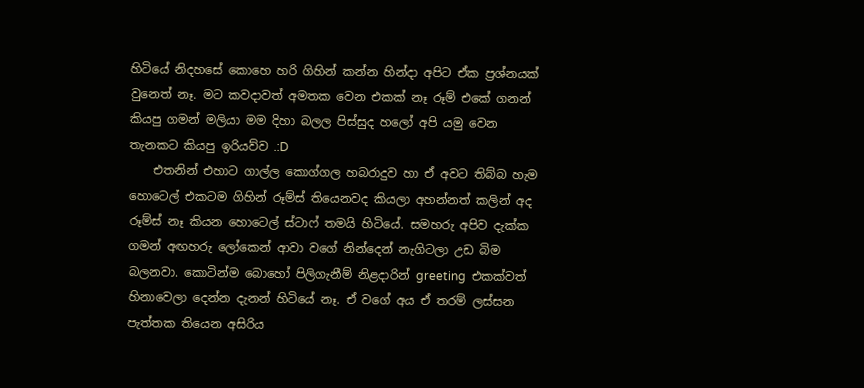හිටියේ නිදහසේ කොහෙ හරි ගිහින් කන්න හින්දා අපිට ඒක ප්‍රශ්නයක් වුනෙත් නෑ. මට කවදාවත් අමතක වෙන එකක් නෑ රූම් එකේ ගනන් කියපු ගමන් මලියා මම දිහා බලල පිස්සුද හලෝ අපි යමු වෙන තැනකට කියපු ඉරියව්ව .:D
    එතනින් එහාට ගාල්ල කොග්ගල හබරාදුව හා ඒ අවට තිබ්බ හැම හොටෙල් එකටම ගිහින් රූම්ස් තියෙනවද කියලා අහන්නත් කලින් අද රූම්ස් නෑ කියන හොටෙල් ස්ටාෆ් තමයි හිටියේ. සමහරු අපිව දැක්ක ගමන් අඟහරු ලෝකෙන් ආවා වගේ නින්දෙන් නැගිටලා උඩ බිම බලනවා. කොටින්ම බොහෝ පිලිගැනීම් නිළදාරින් greeting  එකක්වත් හිනාවෙලා දෙන්න දැනන් හිටියේ නෑ. ඒ වගේ අය ඒ තරම් ලස්සන පැත්තක තියෙන අසිරිය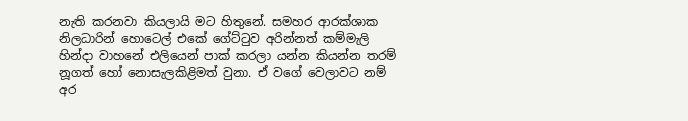නැති කරනවා කියලායි මට හිතුනේ. සමහර ආරක්ශාක නිලධාරින් හොටෙල් එකේ ගේට්ටුව අරින්නත් කම්මැලි හින්දා වාහනේ එලියෙන් පාක් කරලා යන්න කියන්න තරම් නූගත් හෝ නොසැලකිළිමත් වුනා. ඒ වගේ වෙලාවට නම් අර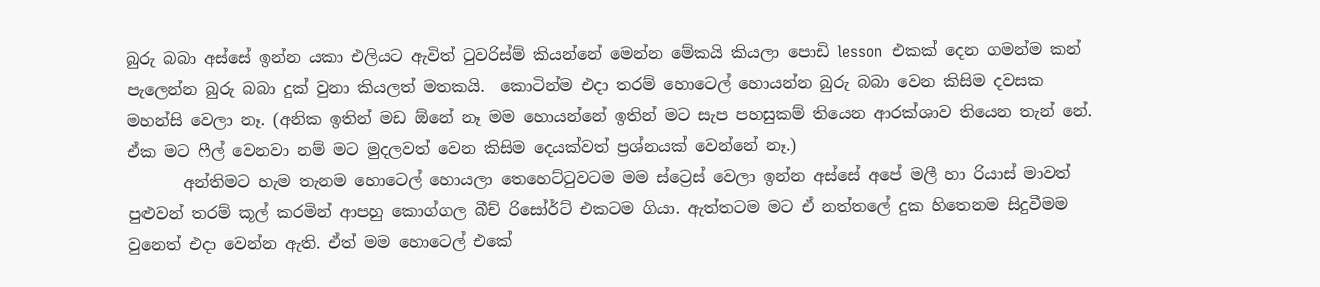බුරු බබා අස්සේ ඉන්න යකා එලියට ඇවිත් ටුවරිස්ම් කියන්නේ මෙන්න මේකයි කියලා පොඩි lesson  එකක් දෙන ගමන්ම කන් පැලෙන්න බුරු බබා දුක් වුනා කියලත් මතකයි.  කොටින්ම එදා තරම් හොටෙල් හොයන්න බුරු බබා වෙන කිසිම දවසක මහන්සි වෙලා නෑ. (අනික ඉතින් මඩ ඕනේ නෑ මම හොයන්නේ ඉතින් මට සැප පහසුකම් තියෙන ආරක්ශාව තියෙන තැන් නේ. ඒක මට ෆීල් වෙනවා නම් මට මුදලවත් වෙන කිසිම දෙයක්වත් ප්‍රශ්නයක් වෙන්නේ නෑ.)
       අන්තිමට හැම තැනම හොටෙල් හොයලා තෙහෙට්ටුවටම මම ස්ට්‍රෙස් වෙලා ඉන්න අස්සේ අපේ මලී හා රියාස් මාවත් පුළුවන් තරම් කූල් කරමින් ආපහු කොග්ගල බීච් රිසෝර්ට් එකටම ගියා. ඇත්තටම මට ඒ නත්තලේ දුක හිතෙනම සිදුවීමම වුනෙත් එදා වෙන්න ඇති. ඒත් මම හොටෙල් එකේ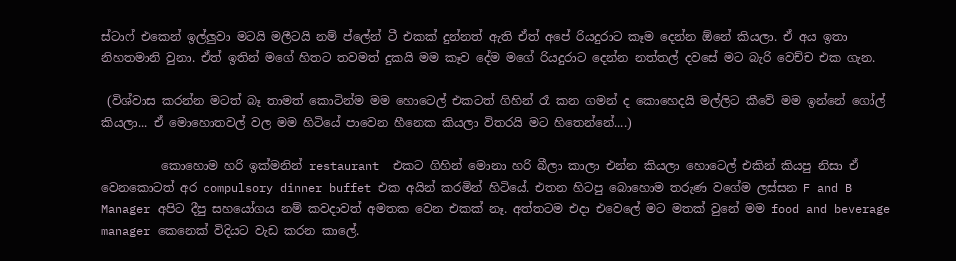ස්ටාෆ් එකෙන් ඉල්ලුවා මටයි මලීටයි නම් ප්ලේන් ටී එකක් දුන්නත් ඇති ඒත් අපේ රියදුරාට කෑම දෙන්න ඕනේ කියලා. ඒ අය ඉතා නිහතමානි වුනා. ඒත් ඉතින් මගේ හිතට තවමත් දුකයි මම කෑව දේම මගේ රියදුරාට දෙන්න නත්තල් දවසේ මට බැරි වෙච්ච එක ගැන.

 (විශ්වාස කරන්න මටත් බෑ තාමත් කොටින්ම මම හොටෙල් එකටත් ගිහින් රෑ කන ගමන් ද කොහෙදයි මල්ලිට කීවේ මම ඉන්නේ ගෝල් කියලා... ඒ මොහොතවල් වල මම හිටියේ පාවෙන හීනෙක කියලා විතරයි මට හිතෙන්නේ....)

          කොහොම හරි ඉක්මනින් restaurant  එකට ගිහින් මොනා හරි බීලා කාලා එන්න කියලා හොටෙල් එකින් කියපු නිසා ඒ වෙනකොටත් අර compulsory dinner buffet එක අයින් කරමින් හිටියේ. එතන හිටපු බොහොම තරුණ වගේම ලස්සන F and B Manager අපිට දීපු සහයෝගය නම් කවදාවත් අමතක වෙන එකක් නෑ. අත්තටම එදා එවෙලේ මට මතක් වුනේ මම food and beverage manager කෙනෙක් විදියට වැඩ කරන කාලේ.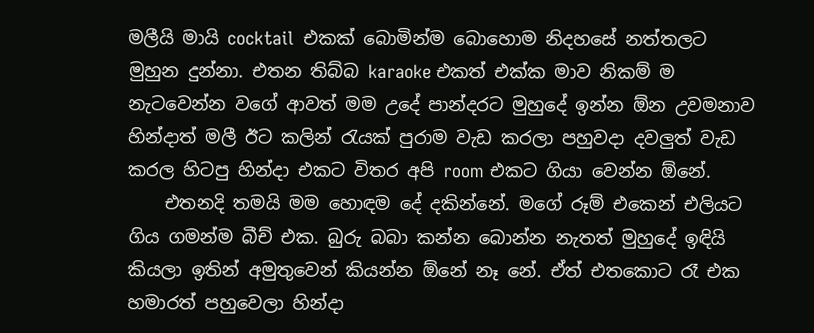මලීයි මායි cocktail  එකක් බොමින්ම බොහොම නිදහසේ නත්තලට මුහුන දුන්නා. එතන තිබ්බ karaoke එකත් එක්ක මාව නිකම් ම නැටවෙන්න වගේ ආවත් මම උදේ පාන්දරට මුහුදේ ඉන්න ඕන උවමනාව හින්දාත් මලී ඊට කලින් රැයක් පුරාම වැඩ කරලා පහුවදා දවලුත් වැඩ කරල හිටපු හින්දා එකට විතර අපි room එකට ගියා වෙන්න ඕනේ.
    එතනදි තමයි මම හොඳම දේ දකින්නේ. මගේ රූම් එකෙන් එලියට ගිය ගමන්ම බීච් එක. බුරු බබා කන්න බොන්න නැතත් මුහුදේ ඉඳියි කියලා ඉතින් අමුතුවෙන් කියන්න ඕනේ නෑ නේ. ඒත් එතකොට රෑ එක හමාරත් පහුවෙලා හින්දා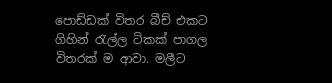පොඩ්ඩක් විතර බීච් එකට ගිහින් රැල්ල ටිකක් පාගල විතරක් ම ආවා. මලීට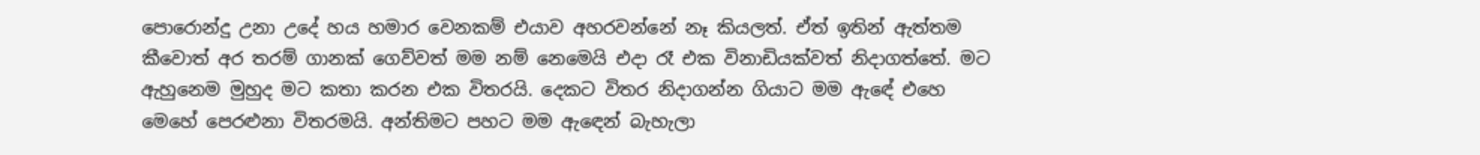පොරොන්දු උනා උදේ හය හමාර වෙනකම් එයාව අහරවන්නේ නෑ කියලත්. ඒත් ඉතින් ඇත්තම කීවොත් අර තරම් ගානක් ගෙව්වත් මම නම් නෙමෙයි එදා රෑ එක විනාඩියක්වත් නිදාගත්තේ. මට ඇහුනෙම මුහුද මට කතා කරන එක විතරයි. දෙකට විතර නිදාගන්න ගියාට මම ඇඳේ එහෙ මෙහේ පෙරළුනා විතරමයි. අන්තිමට පහට මම ඇඳෙන් බැහැලා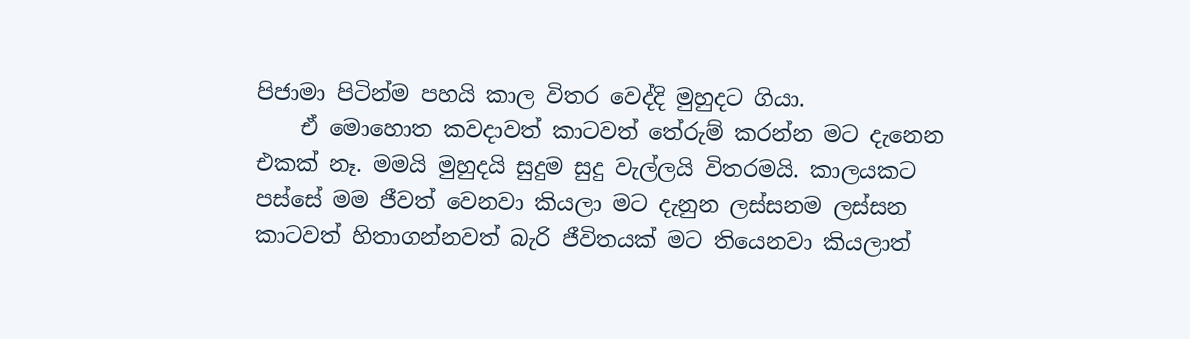පිජාමා පිටින්ම පහයි කාල විතර වෙද්දි මුහුදට ගියා.
    ඒ මොහොත කවදාවත් කාටවත් තේරුම් කරන්න මට දැනෙන එකක් නෑ. මමයි මුහුදයි සුදුම සුදු වැල්ලයි විතරමයි. කාලයකට පස්සේ මම ජීවත් වෙනවා කියලා මට දැනුන ලස්සනම ලස්සන කාටවත් හිතාගන්නවත් බැරි ජීවිතයක් මට තියෙනවා කියලාත්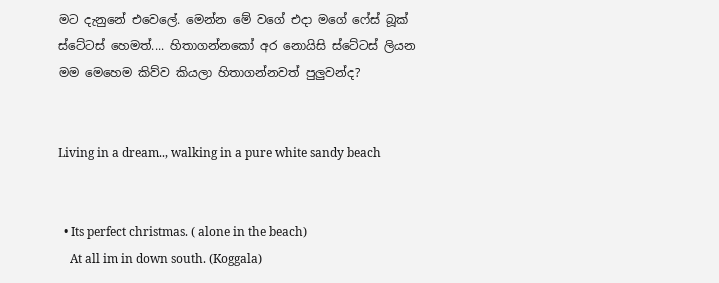මට දැනුනේ එවෙලේ. මෙන්න මේ වගේ එදා මගේ ෆේස් බූක් ස්ටේටස් හෙමත්.... හිතාගන්නකෝ අර නොයිසි ස්ටේටස් ලියන මම මෙහෙම කිව්ව කියලා හිතාගන්නවත් පුලුවන්ද?


Living in a dream.., walking in a pure white sandy beach


  • Its perfect christmas. ( alone in the beach)
    At all im in down south. (Koggala)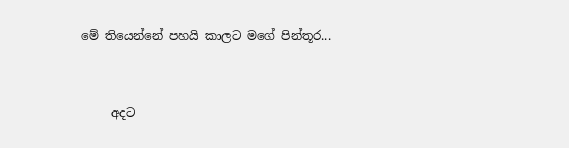මේ තියෙන්නේ පහයි කාලට මගේ පින්තූර...



     අදට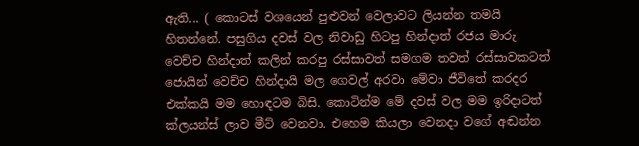ඇති... ( කොටස් වශයෙන් පුළුවන් වෙලාවට ලියන්න තමයි හිතන්නේ. පසුගිය දවස් වල නිවාඩු හිටපු හින්දාත් රජය මාරු වෙච්ච හින්දාත් කලින් කරපු රස්සාවත් සමගම තවත් රස්සාවකටත් ජොයින් වෙච්ච හින්දායි මල ගෙවල් අරවා මේවා ජීවිතේ කරදර එක්කයි මම හොඳටම බිසි. කොටින්ම මේ දවස් වල මම ඉරිදාටත් ක්ලයන්ස් ලාව මීට් වෙනවා. එහෙම කියලා වෙනදා වගේ අඬන්න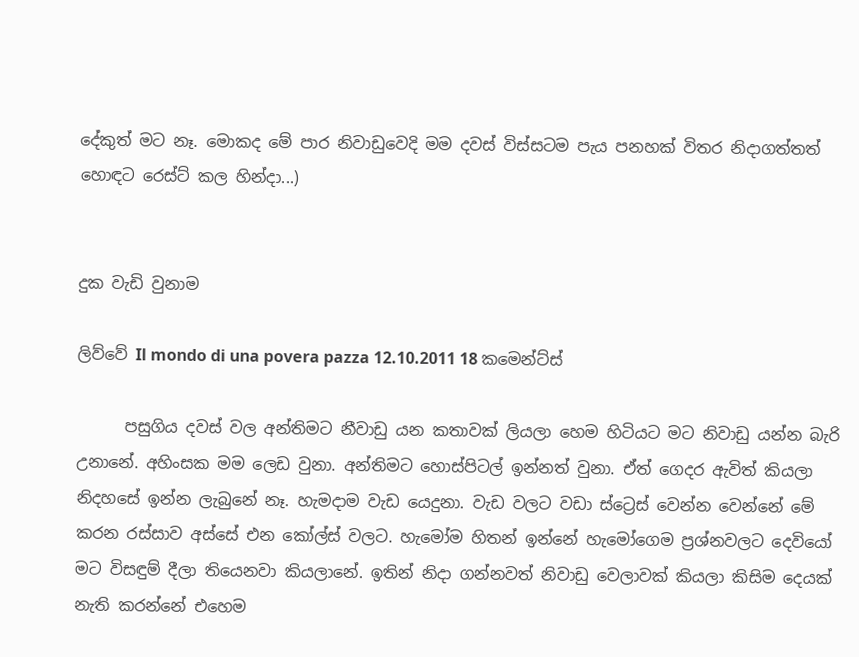දේකුත් මට නෑ. මොකද මේ පාර නිවාඩුවෙදි මම දවස් විස්සටම පැය පනහක් විතර නිදාගත්තත් හොඳට රෙස්ට් කල හින්දා...)


දුක වැඩි වුනාම

ලිව්වේ Il mondo di una povera pazza 12.10.2011 18 කමෙන්ට්ස්

      පසුගිය දවස් වල අන්තිමට නීවාඩු යන කතාවක් ලියලා හෙම හිටියට මට නිවාඩු යන්න බැරි උනානේ. අහිංසක මම ලෙඩ වුනා. අන්තිමට හොස්පිටල් ඉන්නත් වුනා. ඒත් ගෙදර ඇවිත් කියලා නිදහසේ ඉන්න ලැබුනේ නෑ. හැමදාම වැඩ යෙදුනා. වැඩ වලට වඩා ස්ට්‍රෙස් වෙන්න වෙන්නේ මේ කරන රස්සාව අස්සේ එන කෝල්ස් වලට. හැමෝම හිතන් ඉන්නේ හැමෝගෙම ප්‍රශ්නවලට දෙවියෝ මට විසඳුම් දීලා තියෙනවා කියලානේ. ඉතින් නිදා ගන්නවත් නිවාඩු වෙලාවක් කියලා කිසිම දෙයක් නැති කරන්නේ එහෙම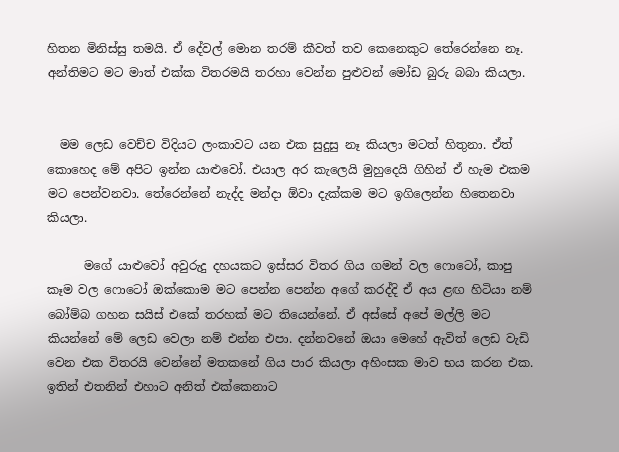හිතන මිනිස්සු තමයි. ඒ දේවල් මොන තරම් කීවත් තව කෙනෙකුට තේරෙන්නෙ නෑ. අන්තිමට මට මාත් එක්ක විතරමයි තරහා වෙන්න පුළුවන් මෝඩ බුරු බබා කියලා.


  මම ලෙඩ වෙච්ච විදියට ලංකාවට යන එක සුදුසු නෑ කියලා මටත් හිතුනා. ඒත් කොහෙද මේ අපිට ඉන්න යාළුවෝ. එයාල අර කැලෙයි මුහුදෙයි ගිහින් ඒ හැම එකම මට පෙන්වනවා. තේරෙන්නේ නැද්ද මන්දා ඕවා දැක්කම මට ඉගිලෙන්න හිතෙනවා කියලා.

      මගේ යාළුවෝ අවුරුදු දහයකට ඉස්සර විතර ගිය ගමන් වල ෆොටෝ, කාපු කෑම වල ෆොටෝ ඔක්කොම මට පෙන්න පෙන්න අගේ කරද්දි ඒ අය ළඟ හිටියා නම් බෝම්බ ගහන සයිස් එකේ තරහක් මට තියෙන්නේ. ඒ අස්සේ අපේ මල්ලි මට කියන්නේ මේ ලෙඩ වෙලා නම් එන්න එපා. දන්නවනේ ඔයා මෙහේ ඇවිත් ලෙඩ වැඩි වෙන එක විතරයි වෙන්නේ මතකනේ ගිය පාර කියලා අහිංසක මාව භය කරන එක. ඉතින් එතනින් එහාට අනිත් එක්කෙනාට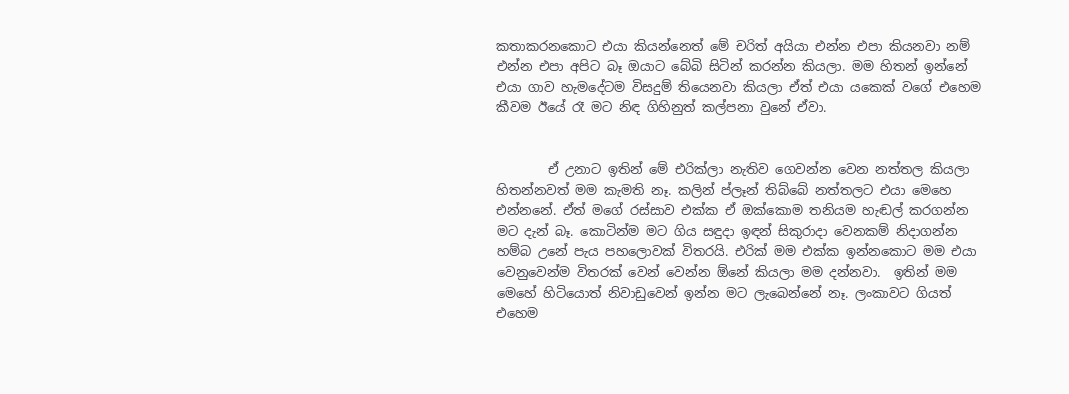කතාකරනකොට එයා කියන්නෙත් මේ චරිත් අයියා එන්න එපා කියනවා නම් එන්න එපා අපිට බෑ ඔයාට බේබි සිටින් කරන්න කියලා. මම හිතන් ඉන්නේ එයා ගාව හැමදේටම විසදුම් තියෙනවා කියලා ඒත් එයා යකෙක් වගේ එහෙම කීවම ඊයේ රෑ මට නිඳ ගිහිනුත් කල්පනා වුනේ ඒවා.


        ඒ උනාට ඉතින් මේ එරික්ලා නැතිව ගෙවන්න වෙන නත්තල කියලා හිතන්නවත් මම කැමති නෑ. කලින් ප්ලෑන් තිබ්බේ නත්තලට එයා මෙහෙ එන්නනේ. ඒත් මගේ රස්සාව එක්ක ඒ ඔක්කොම තනියම හැඬල් කරගන්න මට දැන් බෑ. කොටින්ම මට ගිය සඳුදා ඉඳන් සිකුරාදා වෙනකම් නිදාගන්න හම්බ උනේ පැය පහලොවක් විතරයි. එරික් මම එක්ක ඉන්නකොට මම එයා වෙනුවෙන්ම විතරක් වෙන් වෙන්න ඕනේ කියලා මම දන්නවා.  ඉතින් මම මෙහේ හිටියොත් නිවාඩුවෙන් ඉන්න මට ලැබෙන්නේ නෑ. ලංකාවට ගියත් එහෙම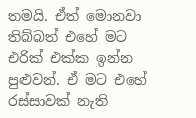තමයි. ඒත් මොනවා තිබ්බත් එහේ මට එරික් එක්ක ඉන්න පුළුවන්. ඒ මට එහේ රස්සාවක් නැති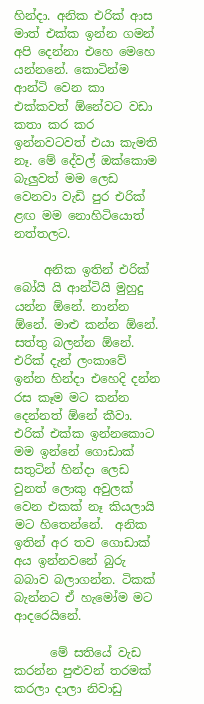හින්දා. අනික එරික් ආස මාත් එක්ක ඉන්න ගමන් අපි දෙන්නා එහෙ මෙහෙ යන්නනේ. කොටින්ම ආන්ටි වෙන කා එක්කවත් ඕනේවට වඩා කතා කර කර ඉන්නවටවත් එයා කැමති නෑ. මේ දේවල් ඔක්කොම බැලුවත් මම ලෙඩ වෙනවා වැඩි පුර එරික් ළඟ මම නොහිටියොත් නත්තලට.

     අනික ඉතින් එරික් බෝයි යි ආන්ටියි මුහුදු යන්න ඕනේ. නාන්න ඕනේ. මාළු කන්න ඕනේ.  සත්තු බලන්න ඕනේ. එරික් දැන් ලංකාවේ ඉන්න හින්දා එහෙදි දන්න රස කෑම මට කන්න දෙන්නත් ඕනේ කීවා.
එරික් එක්ක ඉන්නකොට මම ඉන්නේ ගොඩාක් සතුටින් හින්දා ලෙඩ වුනත් ලොකු අවුලක් වෙන එකක් නෑ කියලායි මට හිතෙන්නේ.  අනික ඉතින් අර තව ගොඩාක් අය ඉන්නවනේ බුරු බබාව බලාගන්න. ටිකක් බැන්නට ඒ හැමෝම මට ආදරෙයිනේ.

      මේ සතියේ වැඩ කරන්න පුළුවන් තරමක් කරලා දාලා නිවාඩු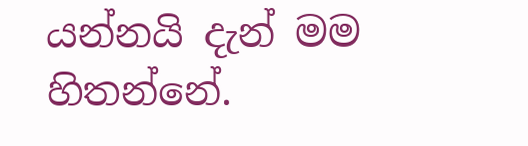යන්නයි දැන් මම හිතන්නේ.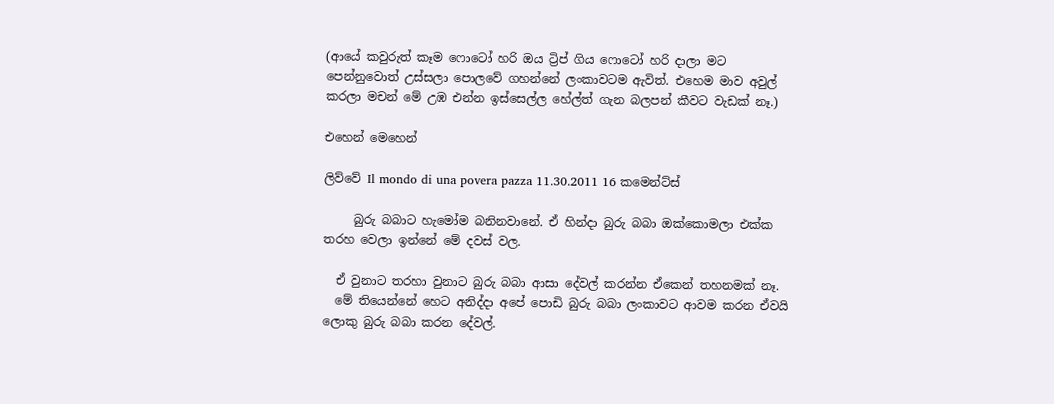(ආයේ කවුරුත් කෑම ෆොටෝ හරි ඔය ට්‍රිප් ගිය ෆොටෝ හරි දාලා මට පෙන්නුවොත් උස්සලා පොලවේ ගහන්නේ ලංකාවටම ඇවිත්. එහෙම මාව අවුල් කරලා මචන් මේ උඹ එන්න ඉස්සෙල්ල හේල්ත් ගැන බලපන් කීවට වැඩක් නෑ.)

එහෙන් මෙහෙන්

ලිව්වේ Il mondo di una povera pazza 11.30.2011 16 කමෙන්ට්ස්

     බුරු බබාට හැමෝම බනිනවානේ. ඒ හින්දා බුරු බබා ඔක්කොමලා එක්ක තරහ වෙලා ඉන්නේ මේ දවස් වල.

  ඒ වුනාට තරහා වුනාට බුරු බබා ආසා දේවල් කරන්න ඒකෙන් තහනමක් නෑ.
  මේ තියෙන්නේ හෙට අනිද්දා අපේ පොඩි බුරු බබා ලංකාවට ආවම කරන ඒවයි ලොකු බුරු බබා කරන දේවල්.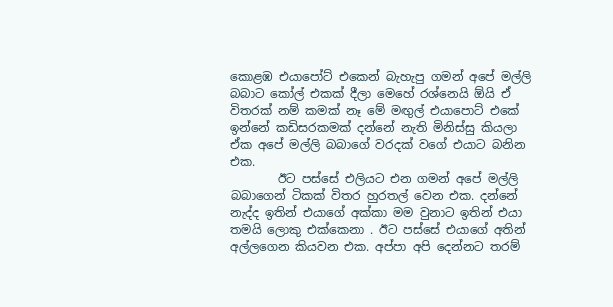කොළඹ එයාපෝට් එකෙන් බැහැපු ගමන් අපේ මල්ලි බබාට කෝල් එකක් දීලා මෙහේ රශ්නෙයි ඕයි ඒ විතරක් නම් කමක් නෑ මේ මඟුල් එයාපොට් එකේ ඉන්නේ කඩිසරකමක් දන්නේ නැති මිනිස්සු කියලා ඒක අපේ මල්ලි බබාගේ වරදක් වගේ එයාට බනින එක.
        ඊට පස්සේ එලියට එන ගමන් අපේ මල්ලි බබාගෙන් ටිකක් විතර හුරතල් වෙන එක. දන්නේ නැද්ද ඉතින් එයාගේ අක්කා මම වුනාට ඉතින් එයා තමයි ලොකු එක්කෙනා . ඊට පස්සේ එයාගේ අතින් අල්ලගෙන කියවන එක. අප්පා අපි දෙන්නට තරම්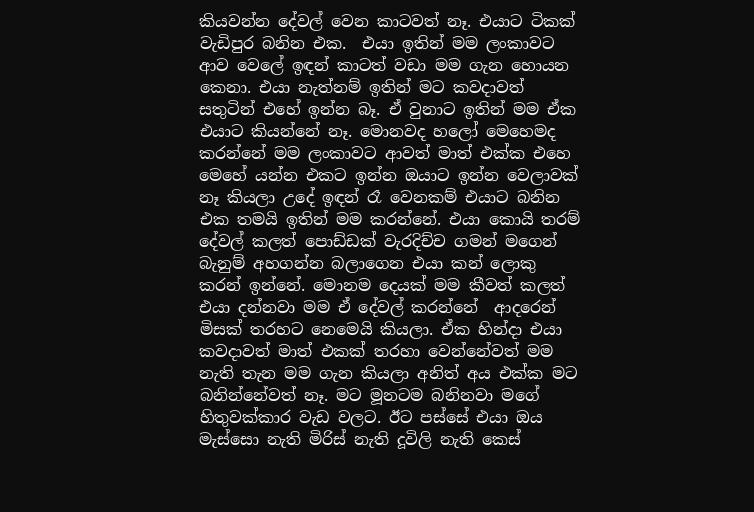කියවන්න දේවල් වෙන කාටවත් නෑ. එයාට ටිකක් වැඩිපුර බනින එක.  එයා ඉතින් මම ලංකාවට ආව වෙලේ ඉඳන් කාටත් වඩා මම ගැන හොයන කෙනා. එයා නැත්නම් ඉතින් මට කවදාවත් සතුටින් එහේ ඉන්න බෑ. ඒ වුනාට ඉතින් මම ඒක එයාට කියන්නේ නෑ. මොනවද හලෝ මෙහෙමද කරන්නේ මම ලංකාවට ආවත් මාත් එක්ක එහෙ මෙහේ යන්න එකට ඉන්න ඔයාට ඉන්න වෙලාවක් නෑ කියලා උදේ ඉඳන් රෑ වෙනකම් එයාට බනින එක තමයි ඉතින් මම කරන්නේ. එයා කොයි තරම් දේවල් කලත් පොඩ්ඩක් වැරදිච්ච ගමන් මගෙන් බැනුම් අහගන්න බලාගෙන එයා කන් ලොකු කරන් ඉන්නේ. මොනම දෙයක් මම කීවත් කලත් එයා දන්නවා මම ඒ දේවල් කරන්නේ  ආදරෙන් මිසක් තරහට නෙමෙයි කියලා. ඒක හින්දා එයා කවදාවත් මාත් එකක් තරහා වෙන්නේවත් මම නැති තැන මම ගැන කියලා අනිත් අය එක්ක මට බනින්නේවත් නෑ. මට මූනටම බනිනවා මගේ හිතුවක්කාර වැඩ වලට. ඊට පස්සේ එයා ඔය මැස්සො නැති මිරිස් නැති දූවිලි නැති කෙස්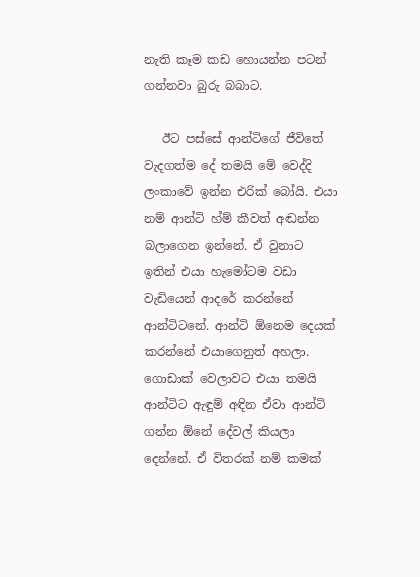නැති කෑම කඩ හොයන්න පටන් ගන්නවා බුරු බබාට.

   ඊට පස්සේ ආන්ටිගේ ජීවිතේ වැදගත්ම දේ තමයි මේ වෙද්දි ලංකාවේ ඉන්න එරික් බෝයි. එයා නම් ආන්ටි හ්ම් කීවත් අඬන්න බලාගෙන ඉන්නේ. ඒ වුනාට ඉතින් එයා හැමෝටම වඩා වැඩියෙන් ආදරේ කරන්නේ ආන්ටිටනේ. ආන්ටි ඕනෙම දෙයක් කරන්නේ එයාගෙනුත් අහලා. ගොඩාක් වෙලාවට එයා තමයි ආන්ටිට ඇඳුම් අඳින ඒවා ආන්ටි ගන්න ඕනේ දේවල් කියලා දෙන්නේ. ඒ විතරක් නම් කමක්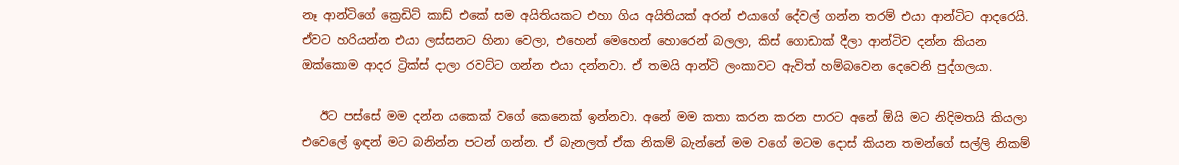නෑ ආන්ටිගේ ක්‍රෙඩිට් කාඩ් එකේ සම අයිතියකට එහා ගිය අයිතියක් අරන් එයාගේ දේවල් ගන්න තරම් එයා ආන්ටිට ආදරෙයි. ඒවට හරියන්න එයා ලස්සනට හිනා වෙලා, එහෙන් මෙහෙන් හොරෙන් බලලා, කිස් ගොඩාක් දීලා ආන්ටිව දන්න කියන ඔක්කොම ආදර ට්‍රික්ස් දාලා රවට්ට ගන්න එයා දන්නවා. ඒ තමයි ආන්ටි ලංකාවට ඇවිත් හම්බවෙන දෙවෙනි පුද්ගලයා.

   ඊට පස්සේ මම දන්න යකෙක් වගේ කෙනෙක් ඉන්නවා. අනේ මම කතා කරන කරන පාරට අනේ ඕයි මට නිදිමතයි කියලා එවෙලේ ඉඳන් මට බනින්න පටන් ගන්න. ඒ බැනලත් ඒක නිකම් බැන්නේ මම වගේ මටම දොස් කියන තමන්ගේ සල්ලි නිකම්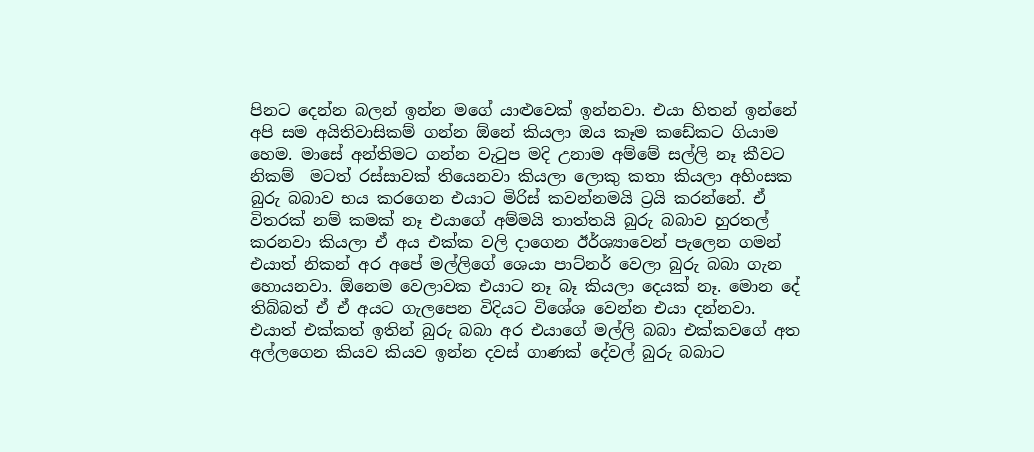පිනට දෙන්න බලන් ඉන්න මගේ යාළුවෙක් ඉන්නවා. එයා හිතන් ඉන්නේ අපි සම අයිතිවාසිකම් ගන්න ඕනේ කියලා ඔය කෑම කඩේකට ගියාම හෙම. මාසේ අන්තිමට ගන්න වැටුප මදි උනාම අම්මේ සල්ලි නෑ කීවට නිකම්  මටත් රස්සාවක් තියෙනවා කියලා ලොකු කතා කියලා අහිංසක බුරු බබාව භය කරගෙන එයාට මිරිස් කවන්නමයි ට්‍රයි කරන්නේ. ඒ විතරක් නම් කමක් නෑ එයාගේ අම්මයි තාත්තයි බුරු බබාව හුරතල් කරනවා කියලා ඒ අය එක්ක වලි දාගෙන ඊර්ශ්‍යාවෙන් පැලෙන ගමන් එයාත් නිකන් අර අපේ මල්ලිගේ ශෙයා පාට්නර් වෙලා බුරු බබා ගැන හොයනවා. ඕනෙම වෙලාවක එයාට නෑ බෑ කියලා දෙයක් නෑ. මොන දේ තිබ්බත් ඒ ඒ අයට ගැලපෙන විදියට විශේශ වෙන්න එයා දන්නවා. එයාත් එක්කත් ඉතින් බුරු බබා අර එයාගේ මල්ලි බබා එක්කවගේ අත අල්ලගෙන කියව කියව ඉන්න දවස් ගාණක් දේවල් බුරු බබාට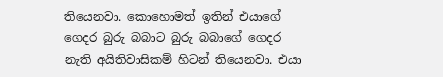තියෙනවා. කොහොමත් ඉතින් එයාගේ ගෙදර බුරු බබාට බුරු බබාගේ ගෙදර නැති අයිතිවාසිකම් හිටන් තියෙනවා. එයා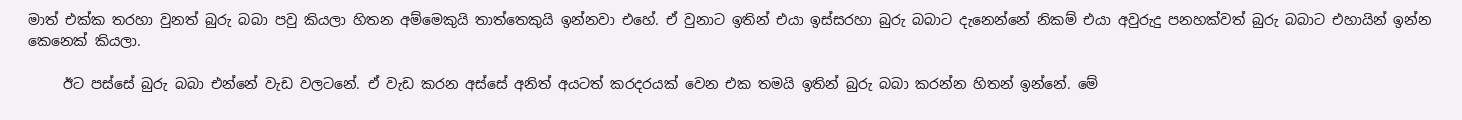මාත් එක්ක තරහා වුනත් බුරු බබා පවු කියලා හිතන අම්මෙකුයි තාත්තෙකුයි ඉන්නවා එහේ. ඒ වුනාට ඉතින් එයා ඉස්සරහා බුරු බබාට දැනෙන්නේ නිකම් එයා අවුරුදු පනහක්වත් බුරු බබාට එහායින් ඉන්න කෙනෙක් කියලා.

     ඊට පස්සේ බුරු බබා එන්නේ වැඩ වලටනේ. ඒ වැඩ කරන අස්සේ අනිත් අයටත් කරදරයක් වෙන එක තමයි ඉතින් බුරු බබා කරන්න හිතන් ඉන්නේ. මේ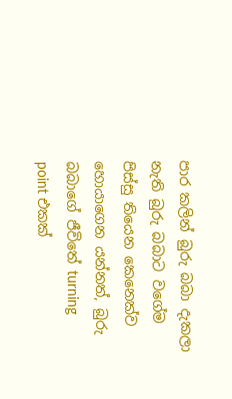පාර කලින් බුරු බබා දැකලා නැති බුරු බබාට වගේම පිස්සු තියෙන කෙනෙක්ව හොයාගෙන යන්නත්, බුරු බබාගේ ජීවිතේ turning point එකක්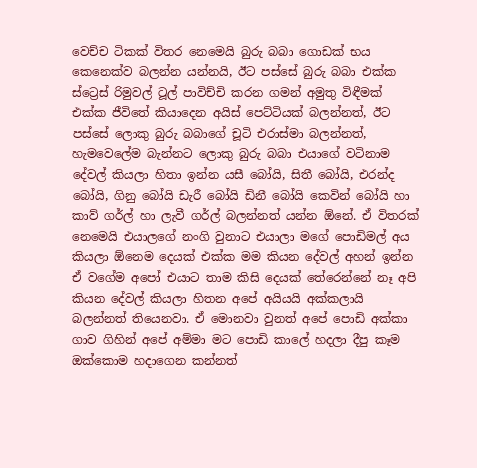වෙච්ච ටිකක් විතර නෙමෙයි බුරු බබා ගොඩක් භය කෙනෙක්ව බලන්න යන්නයි, ඊට පස්සේ බුරු බබා එක්ක ස්ට්‍රෙස් රිමුවල් ටූල් පාවිච්චි කරන ගමන් අමුතු විඳීමක් එක්ක ජීවිතේ කියාදෙන අයිස් පෙට්ටියක් බලන්නත්, ඊට පස්සේ ලොකු බුරු බබාගේ චූටි එරාස්මා බලන්නත්, හැමවෙලේම බැන්නට ලොකු බුරු බබා එයාගේ වටිනාම දේවල් කියලා හිතා ඉන්න යසී බෝයි, සිතී බෝයි, එරන්ද බෝයි, ගිනු බෝයි ඩැරී බෝයි ඩිනී බෝයි කෙවින් බෝයි හා කාව් ගර්ල් හා ලැවී ගර්ල් බලන්නත් යන්න ඕනේ. ඒ විතරක් නෙමෙයි එයාලගේ නංගි වුනාට එයාලා මගේ පොඩිමල් අය කියලා ඕනෙම දෙයක් එක්ක මම කියන දේවල් අහන් ඉන්න ඒ වගේම අපෝ එයාට තාම කිසි දෙයක් තේරෙන්නේ නෑ අපි කියන දේවල් කියලා හිතන අපේ අයියයි අක්කලායි බලන්නත් තියෙනවා. ඒ මොනවා වුනත් අපේ පොඩි අක්කා ගාව ගිහින් අපේ අම්මා මට පොඩි කාලේ හදලා දීපු කෑම ඔක්කොම හදාගෙන කන්නත්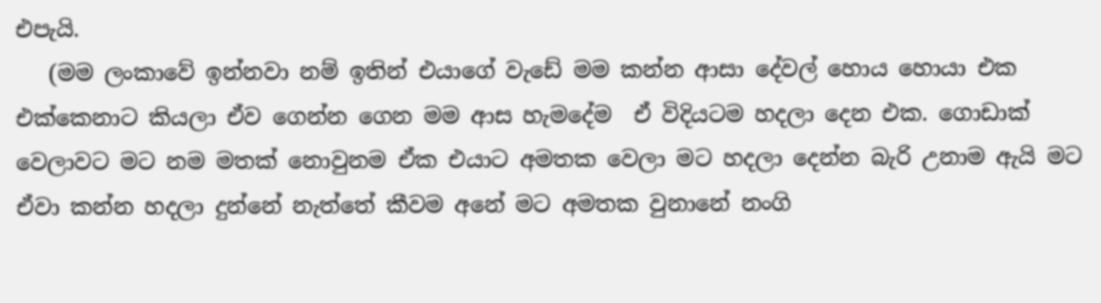එපැයි.
   (මම ලංකාවේ ඉන්නවා නම් ඉතින් එයාගේ වැඩේ මම කන්න ආසා දේවල් හොය හොයා එක එක්කෙනාට කියලා ඒව ගෙන්න ගෙන මම ආස හැමදේම  ඒ විදියටම හදලා දෙන එක. ගොඩාක් වෙලාවට මට නම මතක් නොවුනම ඒක එයාට අමතක වෙලා මට හදලා දෙන්න බැරි උනාම ඇයි මට ඒවා කන්න හදලා දුන්නේ නැත්තේ කීවම අනේ මට අමතක වුනානේ නංගි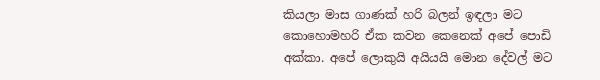කියලා මාස ගාණක් හරි බලන් ඉඳලා මට කොහොමහරි ඒක කවන කෙනෙක් අපේ පොඩි අක්කා. අපේ ලොකුයි අයියයි මොන දේවල් මට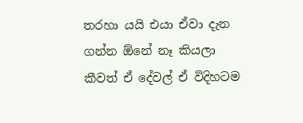තරහා යයි එයා ඒවා දැන ගන්න ඕනේ නෑ කියලා කීවත් ඒ දේවල් ඒ විදිහටම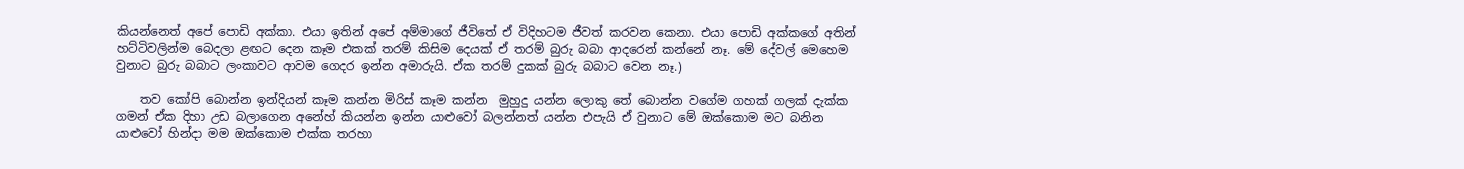කියන්නෙත් අපේ පොඩි අක්කා. එයා ඉතින් අපේ අම්මාගේ ජීවිතේ ඒ විදිහටම ජීවත් කරවන කෙනා. එයා පොඩි අක්කගේ අතින් හට්ටිවලින්ම බෙදලා ළඟට දෙන කෑම එකක් තරම් කිසිම දෙයක් ඒ තරම් බුරු බබා ආදරෙන් කන්නේ නෑ. මේ දේවල් මෙහෙම වුනාට බුරු බබාට ලංකාවට ආවම ගෙදර ඉන්න අමාරුයි. ඒක තරම් දුකක් බුරු බබාට වෙන නෑ.)

    තව කෝපි බොන්න ඉන්දියන් කෑම කන්න මිරිස් කෑම කන්න  මුහුදු යන්න ලොකු තේ බොන්න වගේම ගහක් ගලක් දැක්ක ගමන් ඒක දිහා උඩ බලාගෙන අනේහ් කියන්න ඉන්න යාළුවෝ බලන්නත් යන්න එපැයි ඒ වුනාට මේ ඔක්කොම මට බනින යාළුවෝ හින්දා මම ඔක්කොම එක්ක තරහා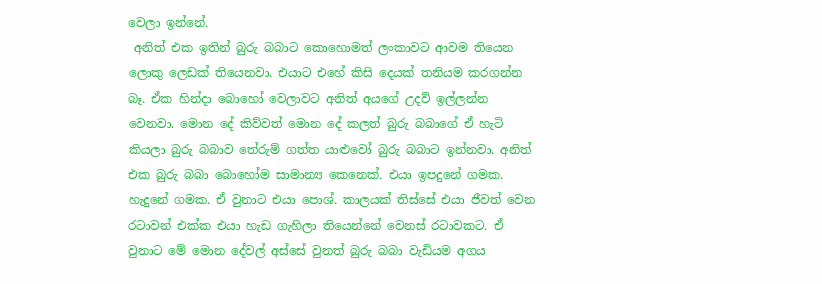වෙලා ඉන්නේ.
 අනිත් එක ඉතින් බුරු බබාට කොහොමත් ලංකාවට ආවම තියෙන ලොකු ලෙඩක් තියෙනවා. එයාට එහේ කිසි දෙයක් තනියම කරගන්න බෑ. ඒක හින්දා බොහෝ වෙලාවට අනිත් අයගේ උදව් ඉල්ලන්න වෙනවා. මොන දේ කිව්වත් මොන දේ කලත් බුරු බබාගේ ඒ හැටි කියලා බුරු බබාව තේරුම් ගත්ත යාළුවෝ බුරු බබාට ඉන්නවා. අනිත් එක බුරු බබා බොහෝම සාමාන්‍ය කෙනෙක්. එයා ඉපදුනේ ගමක. හැදුනේ ගමක. ඒ වුනාට එයා පොශ්. කාලයක් තිස්සේ එයා ජීවත් වෙන රටාවන් එක්ක එයා හැඩ ගැහිලා තියෙන්නේ වෙනස් රටාවකට. ඒ වුනාට මේ මොන දේවල් අස්සේ වුනත් බුරු බබා වැඩියම අගය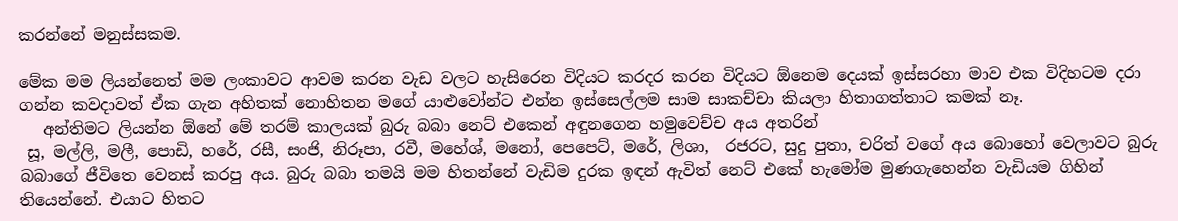කරන්නේ මනුස්සකම.

මේක මම ලියන්නෙත් මම ලංකාවට ආවම කරන වැඩ වලට හැසිරෙන විදියට කරදර කරන විදියට ඕනෙම දෙයක් ඉස්සරහා මාව එක විදිහටම දරා ගන්න කවදාවත් ඒක ගැන අහිතක් නොහිතන මගේ යාළුවෝන්ට එන්න ඉස්සෙල්ලම සාම සාකච්චා කියලා හිතාගත්තාට කමක් නෑ.
   අන්තිමට ලියන්න ඕනේ මේ තරම් කාලයක් බුරු බබා නෙට් එකෙන් අඳුනගෙන හමුවෙච්ච අය අතරින්
 සූ, මල්ලි, මලී, පොඩි, හරේ, රසී, සංජි, නිරූපා, රවී, මහේශ්, මනෝ, පෙපෙට්, මරේ, ලිශා,  රජරට, සුදු පුතා, චරිත් වගේ අය බොහෝ වෙලාවට බුරු බබාගේ ජීවිතෙ වෙනස් කරපු අය. බුරු බබා තමයි මම හිතන්නේ වැඩිම දුරක ඉඳන් ඇවිත් නෙට් එකේ හැමෝම මුණගැහෙන්න වැඩියම ගිහින් තියෙන්නේ. එයාට හිතට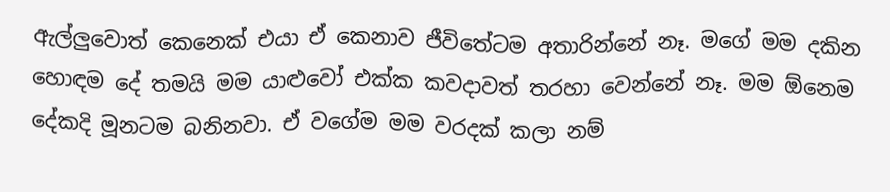ඇල්ලුවොත් කෙනෙක් එයා ඒ කෙනාව ජීවිතේටම අතාරින්නේ නෑ. මගේ මම දකින හොඳම දේ තමයි මම යාළුවෝ එක්ක කවදාවත් තරහා වෙන්නේ නෑ. මම ඕනෙම දේකදි මූනටම බනිනවා. ඒ වගේම මම වරදක් කලා නම්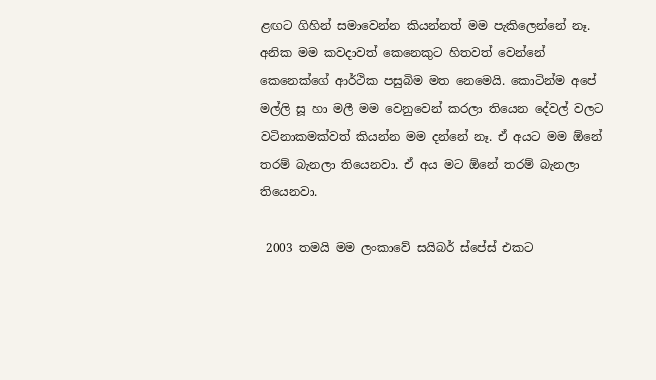ළඟට ගිහින් සමාවෙන්න කියන්නත් මම පැකිලෙන්නේ නෑ.  අනික මම කවදාවත් කෙනෙකුට හිතවත් වෙන්නේ කෙනෙක්ගේ ආර්ථික පසුබිම මත නෙමෙයි. කොටින්ම අපේ මල්ලි සූ හා මලී මම වෙනුවෙන් කරලා තියෙන දේවල් වලට වටිනාකමක්වත් කියන්න මම දන්නේ නෑ. ඒ අයට මම ඕනේ තරම් බැනලා තියෙනවා. ඒ අය මට ඕනේ තරම් බැනලා තියෙනවා.

 2003 තමයි මම ලංකාවේ සයිබර් ස්පේස් එකට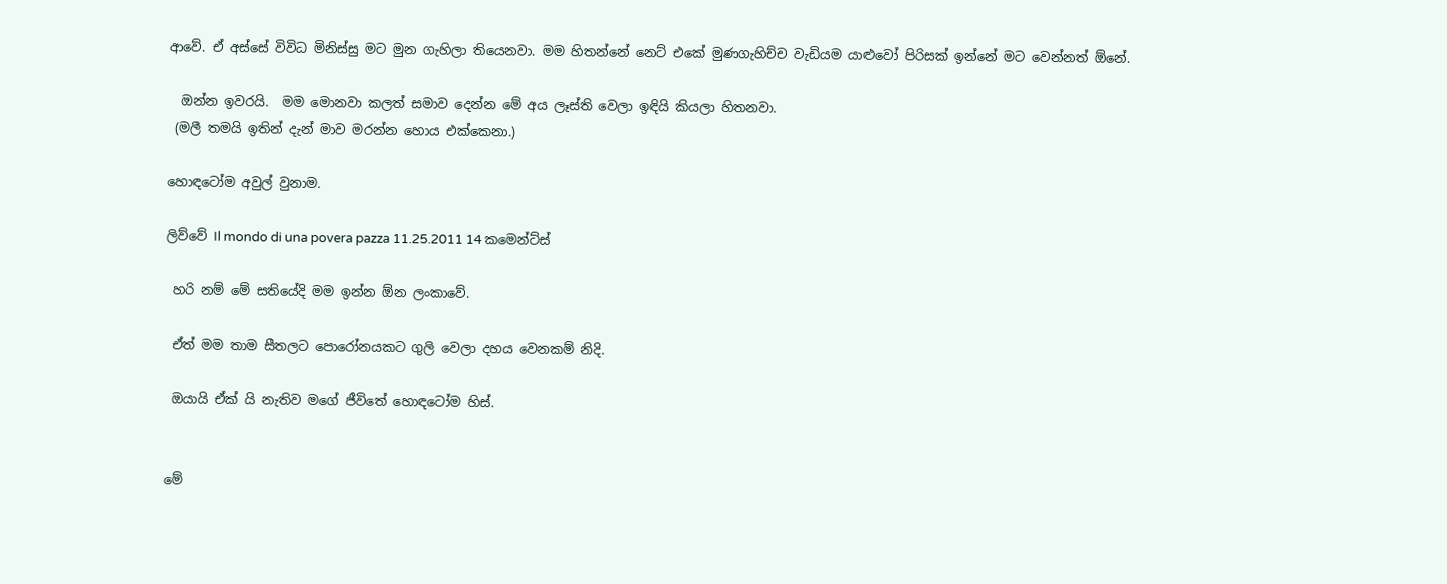ආවේ. ඒ අස්සේ විවිධ මිනිස්සු මට මුන ගැහිලා තියෙනවා. මම හිතන්නේ නෙට් එකේ මුණගැහිච්ච වැඩියම යාළුවෝ පිරිසක් ඉන්නේ මට වෙන්නත් ඕනේ.

  ඔන්න ඉවරයි.  මම මොනවා කලත් සමාව දෙන්න මේ අය ලෑස්ති වෙලා ඉඳියි කියලා හිතනවා.
 (මලී තමයි ඉතින් දැන් මාව මරන්න හොය එක්කෙනා.)

හොඳටෝම අවුල් වුනාම.

ලිව්වේ Il mondo di una povera pazza 11.25.2011 14 කමෙන්ට්ස්

 හරි නම් මේ සතියේදි මම ඉන්න ඕන ලංකාවේ.

 ඒත් මම තාම සීතලට පොරෝනයකට ගුලි වෙලා දහය වෙනකම් නිදි.

 ඔයායි ඒක් යි නැතිව මගේ ජීවිතේ හොඳටෝම හිස්.


මේ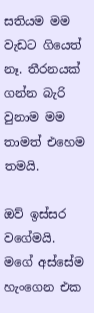සතියම මම වැඩට ගියෙත් නෑ. තීරනයක් ගන්න බැරි වුනාම මම තාමත් එහෙම තමයි.

ඔව් ඉස්සර වගේමයි. මගේ අස්සේම හැංගෙන එක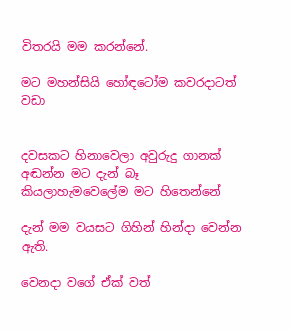විතරයි මම කරන්නේ.

මට මහන්සියි හෝඳටෝම කවරදාටත් වඩා


දවසකට හිනාවෙලා අවුරුදු ගානක් අඬන්න මට දැන් බෑ කියලාහැමවෙලේම මට හිතෙන්නේ

දැන් මම වයසට ගිහින් හින්දා වෙන්න ඇති.

වෙනදා වගේ ඒක් වත්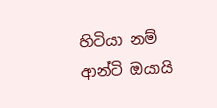හිටියා නම් ආන්ටි ඔයායි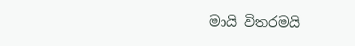මායි විතරමයි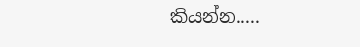කියන්න.....